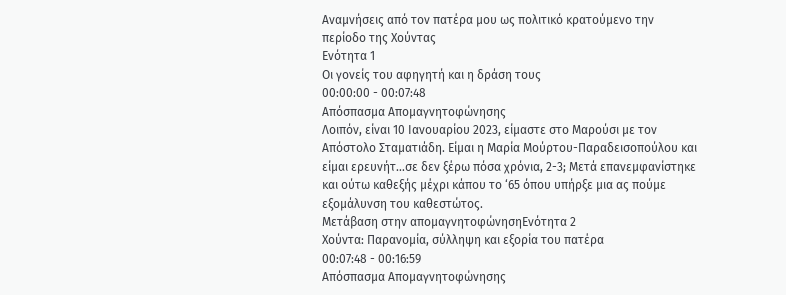Αναμνήσεις από τον πατέρα μου ως πολιτικό κρατούμενο την περίοδο της Χούντας
Ενότητα 1
Οι γονείς του αφηγητή και η δράση τους
00:00:00 - 00:07:48
Απόσπασμα Απομαγνητοφώνησης
Λοιπόν, είναι 10 Ιανουαρίου 2023, είμαστε στο Μαρούσι με τον Απόστολο Σταματιάδη. Είμαι η Μαρία Μούρτου-Παραδεισοπούλου και είμαι ερευνήτ…σε δεν ξέρω πόσα χρόνια, 2-3; Μετά επανεμφανίστηκε και ούτω καθεξής μέχρι κάπου το ‘65 όπου υπήρξε μια ας πούμε εξομάλυνση του καθεστώτος.
Μετάβαση στην απομαγνητοφώνησηΕνότητα 2
Χούντα: Παρανομία, σύλληψη και εξορία του πατέρα
00:07:48 - 00:16:59
Απόσπασμα Απομαγνητοφώνησης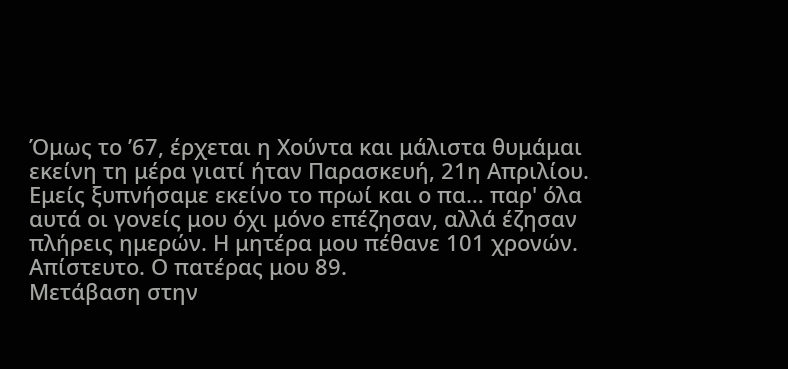Όμως το ’67, έρχεται η Χούντα και μάλιστα θυμάμαι εκείνη τη μέρα γιατί ήταν Παρασκευή, 21η Απριλίου. Εμείς ξυπνήσαμε εκείνο το πρωί και ο πα… παρ' όλα αυτά οι γονείς μου όχι μόνο επέζησαν, αλλά έζησαν πλήρεις ημερών. Η μητέρα μου πέθανε 101 χρονών. Απίστευτο. Ο πατέρας μου 89.
Μετάβαση στην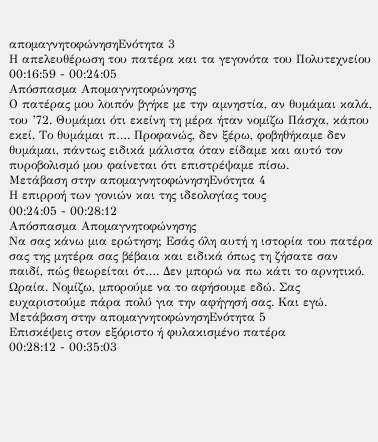απομαγνητοφώνησηΕνότητα 3
Η απελευθέρωση του πατέρα και τα γεγονότα του Πολυτεχνείου
00:16:59 - 00:24:05
Απόσπασμα Απομαγνητοφώνησης
Ο πατέρας μου λοιπόν βγήκε με την αμνηστία, αν θυμάμαι καλά, του ’72. Θυμάμαι ότι εκείνη τη μέρα ήταν νομίζω Πάσχα, κάπου εκεί. Το θυμάμαι π…. Προφανώς, δεν ξέρω, φοβηθήκαμε δεν θυμάμαι, πάντως ειδικά μάλιστα όταν είδαμε και αυτό τον πυροβολισμό μου φαίνεται ότι επιστρέψαμε πίσω.
Μετάβαση στην απομαγνητοφώνησηΕνότητα 4
Η επιρροή των γονιών και της ιδεολογίας τους
00:24:05 - 00:28:12
Απόσπασμα Απομαγνητοφώνησης
Να σας κάνω μια ερώτηση; Εσάς όλη αυτή η ιστορία του πατέρα σας της μητέρα σας βέβαια και ειδικά όπως τη ζήσατε σαν παιδί, πώς θεωρείται ότ…. Δεν μπορώ να πω κάτι το αρνητικό. Ωραία. Νομίζω, μπορούμε να το αφήσουμε εδώ. Σας ευχαριστούμε πάρα πολύ για την αφήγησή σας. Και εγώ.
Μετάβαση στην απομαγνητοφώνησηΕνότητα 5
Επισκέψεις στον εξόριστο ή φυλακισμένο πατέρα
00:28:12 - 00:35:03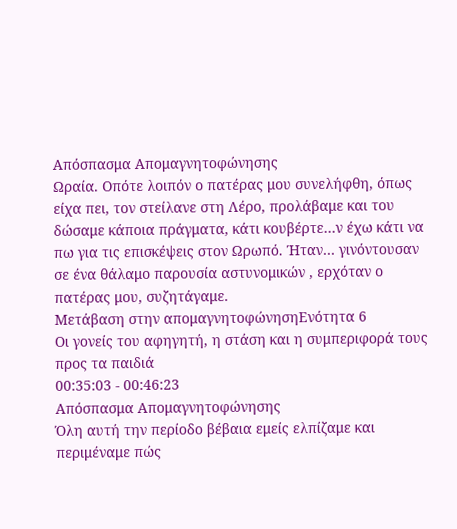Απόσπασμα Απομαγνητοφώνησης
Ωραία. Οπότε λοιπόν ο πατέρας μου συνελήφθη, όπως είχα πει, τον στείλανε στη Λέρο, προλάβαμε και του δώσαμε κάποια πράγματα, κάτι κουβέρτε…ν έχω κάτι να πω για τις επισκέψεις στον Ωρωπό. Ήταν… γινόντουσαν σε ένα θάλαμο παρουσία αστυνομικών , ερχόταν ο πατέρας μου, συζητάγαμε.
Μετάβαση στην απομαγνητοφώνησηΕνότητα 6
Οι γονείς του αφηγητή, η στάση και η συμπεριφορά τους προς τα παιδιά
00:35:03 - 00:46:23
Απόσπασμα Απομαγνητοφώνησης
Όλη αυτή την περίοδο βέβαια εμείς ελπίζαμε και περιμέναμε πώς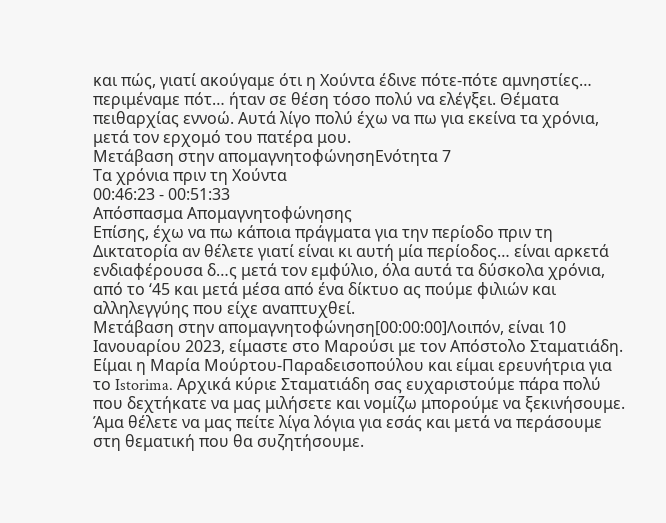και πώς, γιατί ακούγαμε ότι η Χούντα έδινε πότε-πότε αμνηστίες… περιμέναμε πότ… ήταν σε θέση τόσο πολύ να ελέγξει. Θέματα πειθαρχίας εννοώ. Αυτά λίγο πολύ έχω να πω για εκείνα τα χρόνια, μετά τον ερχομό του πατέρα μου.
Μετάβαση στην απομαγνητοφώνησηΕνότητα 7
Τα χρόνια πριν τη Χούντα
00:46:23 - 00:51:33
Απόσπασμα Απομαγνητοφώνησης
Επίσης, έχω να πω κάποια πράγματα για την περίοδο πριν τη Δικτατορία αν θέλετε γιατί είναι κι αυτή μία περίοδος… είναι αρκετά ενδιαφέρουσα δ…ς μετά τον εμφύλιο, όλα αυτά τα δύσκολα χρόνια, από το ‘45 και μετά μέσα από ένα δίκτυο ας πούμε φιλιών και αλληλεγγύης που είχε αναπτυχθεί.
Μετάβαση στην απομαγνητοφώνηση[00:00:00]Λοιπόν, είναι 10 Ιανουαρίου 2023, είμαστε στο Μαρούσι με τον Απόστολο Σταματιάδη. Είμαι η Μαρία Μούρτου-Παραδεισοπούλου και είμαι ερευνήτρια για το Istorima. Αρχικά κύριε Σταματιάδη σας ευχαριστούμε πάρα πολύ που δεχτήκατε να μας μιλήσετε και νομίζω μπορούμε να ξεκινήσουμε. Άμα θέλετε να μας πείτε λίγα λόγια για εσάς και μετά να περάσουμε στη θεματική που θα συζητήσουμε.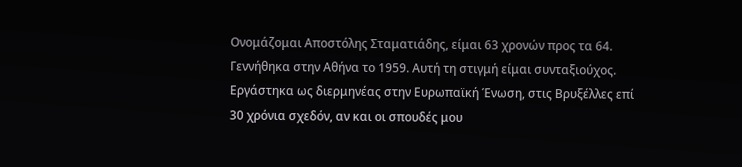Ονομάζομαι Αποστόλης Σταματιάδης, είμαι 63 χρονών προς τα 64. Γεννήθηκα στην Αθήνα το 1959. Αυτή τη στιγμή είμαι συνταξιούχος. Εργάστηκα ως διερμηνέας στην Ευρωπαϊκή Ένωση, στις Βρυξέλλες επί 30 χρόνια σχεδόν, αν και οι σπουδές μου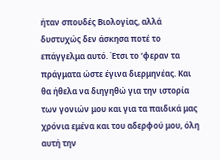ήταν σπουδές Βιολογίας, αλλά δυστυχώς δεν άσκησα ποτέ το επάγγελμα αυτό. Έτσι το ‘φεραν τα πράγματα ώστε έγινα διερμηνέας. Και θα ήθελα να διηγηθώ για την ιστορία των γονιών μου και για τα παιδικά μας χρόνια εμένα και του αδερφού μου, όλη αυτή την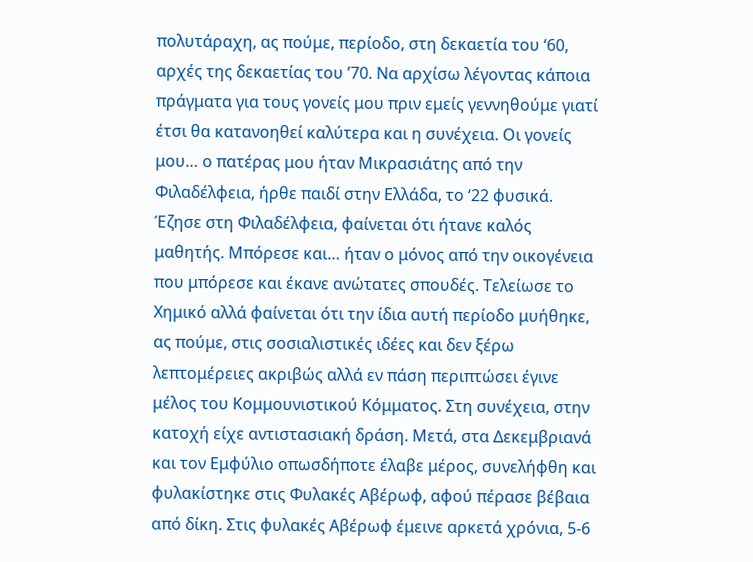πολυτάραχη, ας πούμε, περίοδο, στη δεκαετία του ‘60, αρχές της δεκαετίας του ’70. Να αρχίσω λέγοντας κάποια πράγματα για τους γονείς μου πριν εμείς γεννηθούμε γιατί έτσι θα κατανοηθεί καλύτερα και η συνέχεια. Οι γονείς μου… ο πατέρας μου ήταν Μικρασιάτης από την Φιλαδέλφεια, ήρθε παιδί στην Ελλάδα, το ‘22 φυσικά. Έζησε στη Φιλαδέλφεια, φαίνεται ότι ήτανε καλός μαθητής. Μπόρεσε και… ήταν ο μόνος από την οικογένεια που μπόρεσε και έκανε ανώτατες σπουδές. Τελείωσε το Χημικό αλλά φαίνεται ότι την ίδια αυτή περίοδο μυήθηκε, ας πούμε, στις σοσιαλιστικές ιδέες και δεν ξέρω λεπτομέρειες ακριβώς αλλά εν πάση περιπτώσει έγινε μέλος του Κομμουνιστικού Κόμματος. Στη συνέχεια, στην κατοχή είχε αντιστασιακή δράση. Μετά, στα Δεκεμβριανά και τον Εμφύλιο οπωσδήποτε έλαβε μέρος, συνελήφθη και φυλακίστηκε στις Φυλακές Αβέρωφ, αφού πέρασε βέβαια από δίκη. Στις φυλακές Αβέρωφ έμεινε αρκετά χρόνια, 5-6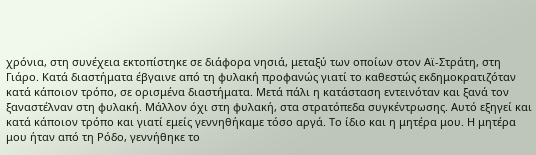χρόνια, στη συνέχεια εκτοπίστηκε σε διάφορα νησιά, μεταξύ των οποίων στον Αϊ-Στράτη, στη Γιάρο. Κατά διαστήματα έβγαινε από τη φυλακή προφανώς γιατί το καθεστώς εκδημοκρατιζόταν κατά κάποιον τρόπο, σε ορισμένα διαστήματα. Μετά πάλι η κατάσταση εντεινόταν και ξανά τον ξαναστέλναν στη φυλακή. Μάλλον όχι στη φυλακή, στα στρατόπεδα συγκέντρωσης. Αυτό εξηγεί και κατά κάποιον τρόπο και γιατί εμείς γεννηθήκαμε τόσο αργά. Το ίδιο και η μητέρα μου. Η μητέρα μου ήταν από τη Ρόδο, γεννήθηκε το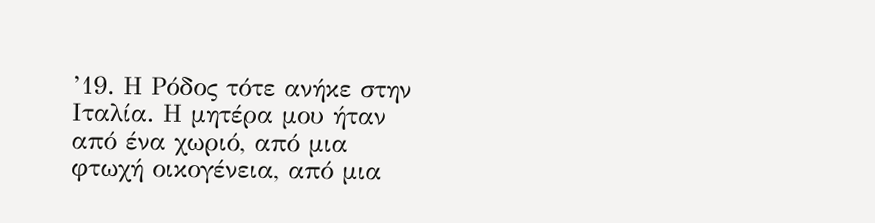’19. Η Ρόδος τότε ανήκε στην Ιταλία. Η μητέρα μου ήταν από ένα χωριό, από μια φτωχή οικογένεια, από μια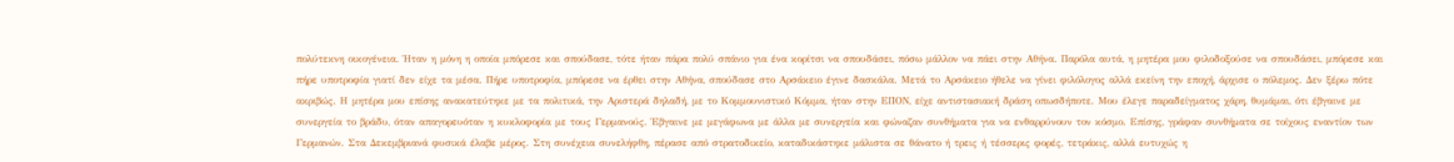πολύτεκνη οικογένεια. Ήταν η μόνη η οποία μπόρεσε και σπούδασε, τότε ήταν πάρα πολύ σπάνιο για ένα κορίτσι να σπουδάσει, πόσω μάλλον να πάει στην Αθήνα. Παρόλα αυτά, η μητέρα μου φιλοδοξούσε να σπουδάσει, μπόρεσε και πήρε υποτροφία γιατί δεν είχε τα μέσα. Πήρε υποτροφία, μπόρεσε να έρθει στην Αθήνα, σπούδασε στο Αρσάκειο έγινε δασκάλα. Μετά το Αρσάκειο ήθελε να γίνει φιλόλογος αλλά εκείνη την εποχή, άρχισε ο πόλεμος. Δεν ξέρω πότε ακριβώς. Η μητέρα μου επίσης ανακατεύτηκε με τα πολιτικά, την Αριστερά δηλαδή, με το Κομμουνιστικό Κόμμα, ήταν στην ΕΠΟΝ, είχε αντιστασιακή δράση οπωσδήποτε. Μου έλεγε παραδείγματος χάρη, θυμάμαι, ότι έβγαινε με συνεργεία το βράδυ, όταν απαγορευόταν η κυκλοφορία με τους Γερμανούς. Έβγαινε με μεγάφωνα με άλλα με συνεργεία και φώναζαν συνθήματα για να ενθαρρύνουν τον κόσμο. Επίσης, γράφαν συνθήματα σε τοίχους εναντίον των Γερμανών. Στα Δεκεμβριανά φυσικά έλαβε μέρος. Στη συνέχεια συνελήφθη, πέρασε από στρατοδικείο, καταδικάστηκε μάλιστα σε θάνατο ή τρεις ή τέσσερις φορές, τετράκις, αλλά ευτυχώς η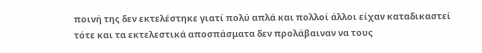ποινή της δεν εκτελέστηκε γιατί πολύ απλά και πολλοί άλλοι είχαν καταδικαστεί τότε και τα εκτελεστικά αποσπάσματα δεν προλάβαιναν να τους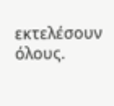εκτελέσουν όλους.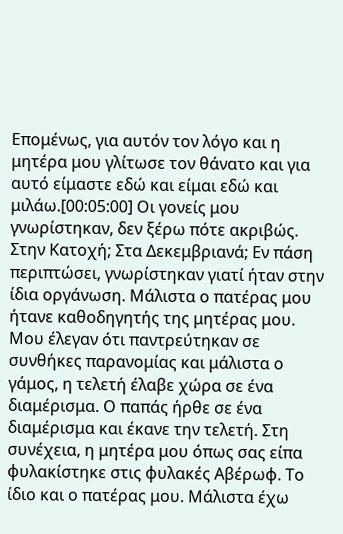Επομένως, για αυτόν τον λόγο και η μητέρα μου γλίτωσε τον θάνατο και για αυτό είμαστε εδώ και είμαι εδώ και μιλάω.[00:05:00] Οι γονείς μου γνωρίστηκαν, δεν ξέρω πότε ακριβώς. Στην Κατοχή; Στα Δεκεμβριανά; Εν πάση περιπτώσει, γνωρίστηκαν γιατί ήταν στην ίδια οργάνωση. Μάλιστα ο πατέρας μου ήτανε καθοδηγητής της μητέρας μου. Μου έλεγαν ότι παντρεύτηκαν σε συνθήκες παρανομίας και μάλιστα ο γάμος, η τελετή έλαβε χώρα σε ένα διαμέρισμα. Ο παπάς ήρθε σε ένα διαμέρισμα και έκανε την τελετή. Στη συνέχεια, η μητέρα μου όπως σας είπα φυλακίστηκε στις φυλακές Αβέρωφ. Το ίδιο και ο πατέρας μου. Μάλιστα έχω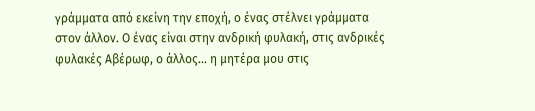γράμματα από εκείνη την εποχή, ο ένας στέλνει γράμματα στον άλλον. Ο ένας είναι στην ανδρική φυλακή, στις ανδρικές φυλακές Αβέρωφ, ο άλλος… η μητέρα μου στις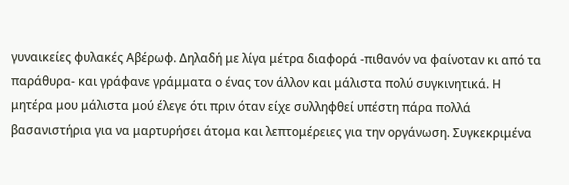γυναικείες φυλακές Αβέρωφ. Δηλαδή με λίγα μέτρα διαφορά -πιθανόν να φαίνοταν κι από τα παράθυρα- και γράφανε γράμματα ο ένας τον άλλον και μάλιστα πολύ συγκινητικά. Η μητέρα μου μάλιστα μού έλεγε ότι πριν όταν είχε συλληφθεί υπέστη πάρα πολλά βασανιστήρια για να μαρτυρήσει άτομα και λεπτομέρειες για την οργάνωση. Συγκεκριμένα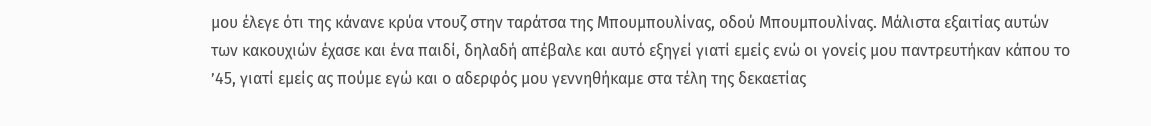μου έλεγε ότι της κάνανε κρύα ντουζ στην ταράτσα της Μπουμπουλίνας, οδού Μπουμπουλίνας. Μάλιστα εξαιτίας αυτών των κακουχιών έχασε και ένα παιδί, δηλαδή απέβαλε και αυτό εξηγεί γιατί εμείς ενώ οι γονείς μου παντρευτήκαν κάπου το ’45, γιατί εμείς ας πούμε εγώ και ο αδερφός μου γεννηθήκαμε στα τέλη της δεκαετίας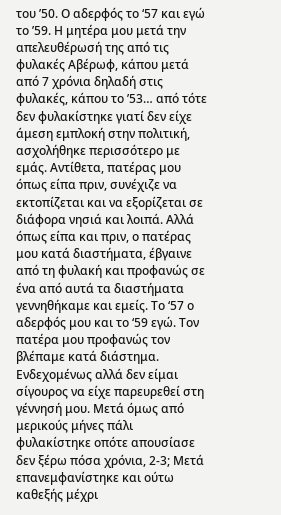του ’50. Ο αδερφός το ‘57 και εγώ το ’59. Η μητέρα μου μετά την απελευθέρωσή της από τις φυλακές Αβέρωφ, κάπου μετά από 7 χρόνια δηλαδή στις φυλακές, κάπου το ’53… από τότε δεν φυλακίστηκε γιατί δεν είχε άμεση εμπλοκή στην πολιτική, ασχολήθηκε περισσότερο με εμάς. Αντίθετα, πατέρας μου όπως είπα πριν, συνέχιζε να εκτοπίζεται και να εξορίζεται σε διάφορα νησιά και λοιπά. Αλλά όπως είπα και πριν, ο πατέρας μου κατά διαστήματα, έβγαινε από τη φυλακή και προφανώς σε ένα από αυτά τα διαστήματα γεννηθήκαμε και εμείς. Το ‘57 ο αδερφός μου και το ‘59 εγώ. Τον πατέρα μου προφανώς τον βλέπαμε κατά διάστημα. Ενδεχομένως αλλά δεν είμαι σίγουρος να είχε παρευρεθεί στη γέννησή μου. Μετά όμως από μερικούς μήνες πάλι φυλακίστηκε οπότε απουσίασε δεν ξέρω πόσα χρόνια, 2-3; Μετά επανεμφανίστηκε και ούτω καθεξής μέχρι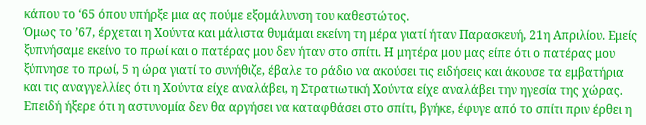κάπου το ‘65 όπου υπήρξε μια ας πούμε εξομάλυνση του καθεστώτος.
Όμως το ’67, έρχεται η Χούντα και μάλιστα θυμάμαι εκείνη τη μέρα γιατί ήταν Παρασκευή, 21η Απριλίου. Εμείς ξυπνήσαμε εκείνο το πρωί και ο πατέρας μου δεν ήταν στο σπίτι. Η μητέρα μου μας είπε ότι ο πατέρας μου ξύπνησε το πρωί, 5 η ώρα γιατί το συνήθιζε, έβαλε το ράδιο να ακούσει τις ειδήσεις και άκουσε τα εμβατήρια και τις αναγγελλίες ότι η Χούντα είχε αναλάβει, η Στρατιωτική Χούντα είχε αναλάβει την ηγεσία της χώρας. Επειδή ήξερε ότι η αστυνομία δεν θα αργήσει να καταφθάσει στο σπίτι, βγήκε, έφυγε από το σπίτι πριν έρθει η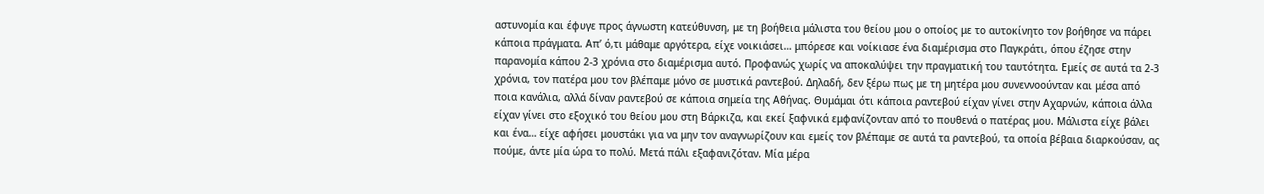αστυνομία και έφυγε προς άγνωστη κατεύθυνση, με τη βοήθεια μάλιστα του θείου μου ο οποίος με το αυτοκίνητο τον βοήθησε να πάρει κάποια πράγματα. Απ’ ό,τι μάθαμε αργότερα, είχε νοικιάσει… μπόρεσε και νοίκιασε ένα διαμέρισμα στο Παγκράτι, όπου έζησε στην παρανομία κάπου 2-3 χρόνια στο διαμέρισμα αυτό. Προφανώς χωρίς να αποκαλύψει την πραγματική του ταυτότητα. Εμείς σε αυτά τα 2-3 χρόνια, τον πατέρα μου τον βλέπαμε μόνο σε μυστικά ραντεβού. Δηλαδή, δεν ξέρω πως με τη μητέρα μου συνεννοούνταν και μέσα από ποια κανάλια, αλλά δίναν ραντεβού σε κάποια σημεία της Αθήνας. Θυμάμαι ότι κάποια ραντεβού είχαν γίνει στην Αχαρνών, κάποια άλλα είχαν γίνει στο εξοχικό του θείου μου στη Βάρκιζα, και εκεί ξαφνικά εμφανίζονταν από το πουθενά ο πατέρας μου. Μάλιστα είχε βάλει και ένα… είχε αφήσει μουστάκι για να μην τον αναγνωρίζουν και εμείς τον βλέπαμε σε αυτά τα ραντεβού, τα οποία βέβαια διαρκούσαν, ας πούμε, άντε μία ώρα το πολύ. Μετά πάλι εξαφανιζόταν. Μία μέρα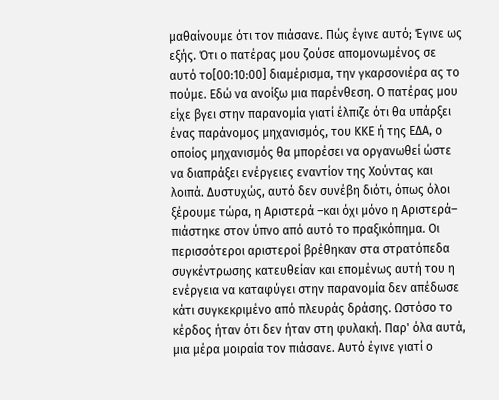μαθαίνουμε ότι τον πιάσανε. Πώς έγινε αυτό; Έγινε ως εξής. Ότι ο πατέρας μου ζούσε απομονωμένος σε αυτό το[00:10:00] διαμέρισμα, την γκαρσονιέρα ας το πούμε. Εδώ να ανοίξω μια παρένθεση. Ο πατέρας μου είχε βγει στην παρανομία γιατί έλπιζε ότι θα υπάρξει ένας παράνομος μηχανισμός, του ΚΚΕ ή της ΕΔΑ, ο οποίος μηχανισμός θα μπορέσει να οργανωθεί ώστε να διαπράξει ενέργειες εναντίον της Χούντας και λοιπά. Δυστυχώς, αυτό δεν συνέβη διότι, όπως όλοι ξέρουμε τώρα, η Αριστερά –και όχι μόνο η Αριστερά– πιάστηκε στον ύπνο από αυτό το πραξικόπημα. Οι περισσότεροι αριστεροί βρέθηκαν στα στρατόπεδα συγκέντρωσης κατευθείαν και επομένως αυτή του η ενέργεια να καταφύγει στην παρανομία δεν απέδωσε κάτι συγκεκριμένο από πλευράς δράσης. Ωστόσο το κέρδος ήταν ότι δεν ήταν στη φυλακή. Παρ' όλα αυτά, μια μέρα μοιραία τον πιάσανε. Αυτό έγινε γιατί ο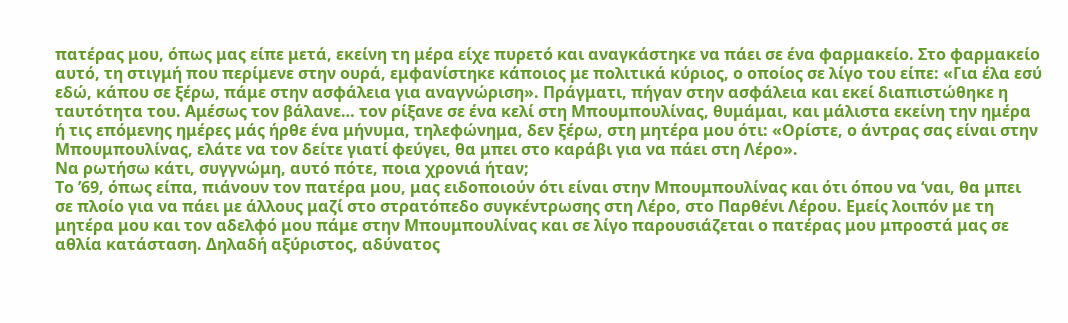πατέρας μου, όπως μας είπε μετά, εκείνη τη μέρα είχε πυρετό και αναγκάστηκε να πάει σε ένα φαρμακείο. Στο φαρμακείο αυτό, τη στιγμή που περίμενε στην ουρά, εμφανίστηκε κάποιος με πολιτικά κύριος, ο οποίος σε λίγο του είπε: «Για έλα εσύ εδώ, κάπου σε ξέρω, πάμε στην ασφάλεια για αναγνώριση». Πράγματι, πήγαν στην ασφάλεια και εκεί διαπιστώθηκε η ταυτότητα του. Αμέσως τον βάλανε… τον ρίξανε σε ένα κελί στη Μπουμπουλίνας, θυμάμαι, και μάλιστα εκείνη την ημέρα ή τις επόμενης ημέρες μάς ήρθε ένα μήνυμα, τηλεφώνημα, δεν ξέρω, στη μητέρα μου ότι: «Ορίστε, ο άντρας σας είναι στην Μπουμπουλίνας, ελάτε να τον δείτε γιατί φεύγει, θα μπει στο καράβι για να πάει στη Λέρο».
Να ρωτήσω κάτι, συγγνώμη, αυτό πότε, ποια χρονιά ήταν;
Το ’69, όπως είπα, πιάνουν τον πατέρα μου, μας ειδοποιούν ότι είναι στην Μπουμπουλίνας και ότι όπου να ‘ναι, θα μπει σε πλοίο για να πάει με άλλους μαζί στο στρατόπεδο συγκέντρωσης στη Λέρο, στο Παρθένι Λέρου. Εμείς λοιπόν με τη μητέρα μου και τον αδελφό μου πάμε στην Μπουμπουλίνας και σε λίγο παρουσιάζεται ο πατέρας μου μπροστά μας σε αθλία κατάσταση. Δηλαδή αξύριστος, αδύνατος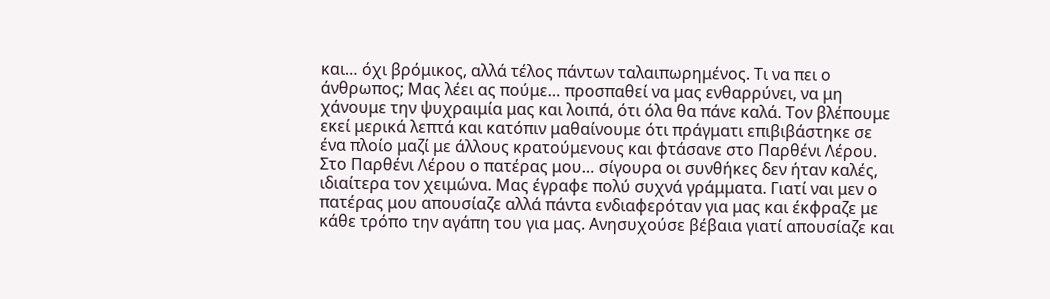και… όχι βρόμικος, αλλά τέλος πάντων ταλαιπωρημένος. Τι να πει ο άνθρωπος; Μας λέει ας πούμε… προσπαθεί να μας ενθαρρύνει, να μη χάνουμε την ψυχραιμία μας και λοιπά, ότι όλα θα πάνε καλά. Τον βλέπουμε εκεί μερικά λεπτά και κατόπιν μαθαίνουμε ότι πράγματι επιβιβάστηκε σε ένα πλοίο μαζί με άλλους κρατούμενους και φτάσανε στο Παρθένι Λέρου. Στο Παρθένι Λέρου ο πατέρας μου… σίγουρα οι συνθήκες δεν ήταν καλές, ιδιαίτερα τον χειμώνα. Μας έγραφε πολύ συχνά γράμματα. Γιατί ναι μεν ο πατέρας μου απουσίαζε αλλά πάντα ενδιαφερόταν για μας και έκφραζε με κάθε τρόπο την αγάπη του για μας. Ανησυχούσε βέβαια γιατί απουσίαζε και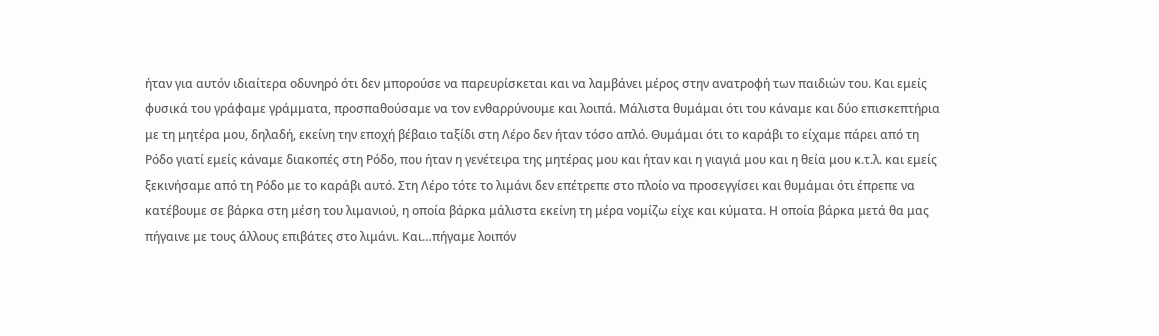ήταν για αυτόν ιδιαίτερα οδυνηρό ότι δεν μπορούσε να παρευρίσκεται και να λαμβάνει μέρος στην ανατροφή των παιδιών του. Και εμείς φυσικά του γράφαμε γράμματα, προσπαθούσαμε να τον ενθαρρύνουμε και λοιπά. Μάλιστα θυμάμαι ότι του κάναμε και δύο επισκεπτήρια με τη μητέρα μου, δηλαδή, εκείνη την εποχή βέβαιο ταξίδι στη Λέρο δεν ήταν τόσο απλό. Θυμάμαι ότι το καράβι το είχαμε πάρει από τη Ρόδο γιατί εμείς κάναμε διακοπές στη Ρόδο, που ήταν η γενέτειρα της μητέρας μου και ήταν και η γιαγιά μου και η θεία μου κ.τ.λ. και εμείς ξεκινήσαμε από τη Ρόδο με το καράβι αυτό. Στη Λέρο τότε το λιμάνι δεν επέτρεπε στο πλοίο να προσεγγίσει και θυμάμαι ότι έπρεπε να κατέβουμε σε βάρκα στη μέση του λιμανιού, η οποία βάρκα μάλιστα εκείνη τη μέρα νομίζω είχε και κύματα. Η οποία βάρκα μετά θα μας πήγαινε με τους άλλους επιβάτες στο λιμάνι. Και…πήγαμε λοιπόν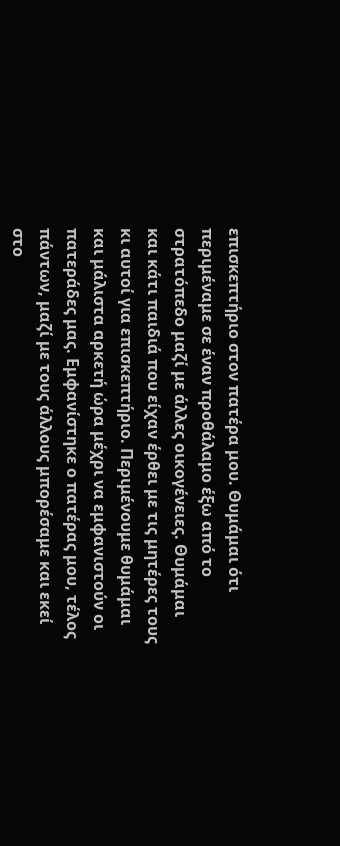επισκεπτήριο στον πατέρα μου. Θυμάμαι ότι περιμέναμε σε έναν προθάλαμο έξω από το στρατόπεδο μαζί με άλλες οικογένειες. Θυμάμαι και κάτι παιδιά που είχαν έρθει με τις μητέρες τους κι αυτοί για επισκεπτήριο. Περιμένουμε θυμάμαι και μάλιστα αρκετή ώρα μέχρι να εμφανιστούν οι πατεράδες μας. Εμφανίστηκε ο πατέρας μου, τέλος πάντων, μαζί με τους άλλους μπορέσαμε και εκεί στο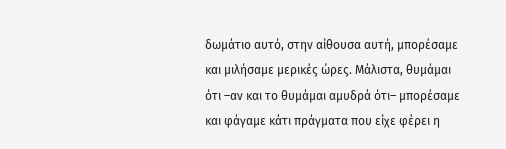δωμάτιο αυτό, στην αίθουσα αυτή, μπορέσαμε και μιλήσαμε μερικές ώρες. Μάλιστα, θυμάμαι ότι –αν και το θυμάμαι αμυδρά ότι– μπορέσαμε και φάγαμε κάτι πράγματα που είχε φέρει η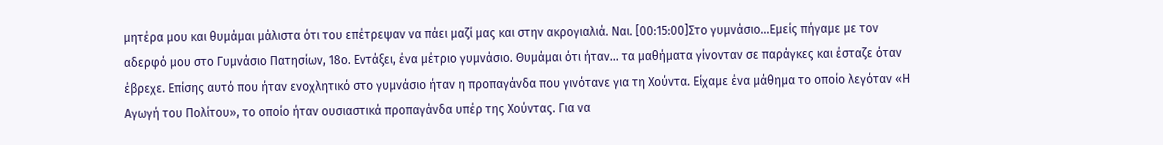μητέρα μου και θυμάμαι μάλιστα ότι του επέτρεψαν να πάει μαζί μας και στην ακρογιαλιά. Ναι. [00:15:00]Στο γυμνάσιο…Εμείς πήγαμε με τον αδερφό μου στο Γυμνάσιο Πατησίων, 18ο. Εντάξει, ένα μέτριο γυμνάσιο. Θυμάμαι ότι ήταν… τα μαθήματα γίνονταν σε παράγκες και έσταζε όταν έβρεχε. Επίσης αυτό που ήταν ενοχλητικό στο γυμνάσιο ήταν η προπαγάνδα που γινότανε για τη Χούντα. Είχαμε ένα μάθημα το οποίο λεγόταν «Η Αγωγή του Πολίτου», το οποίο ήταν ουσιαστικά προπαγάνδα υπέρ της Χούντας. Για να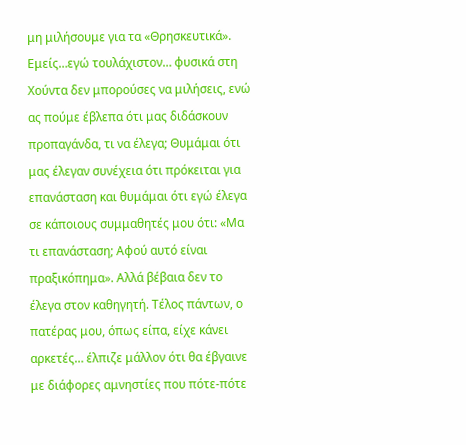μη μιλήσουμε για τα «Θρησκευτικά». Εμείς…εγώ τουλάχιστον… φυσικά στη Χούντα δεν μπορούσες να μιλήσεις, ενώ ας πούμε έβλεπα ότι μας διδάσκουν προπαγάνδα, τι να έλεγα; Θυμάμαι ότι μας έλεγαν συνέχεια ότι πρόκειται για επανάσταση και θυμάμαι ότι εγώ έλεγα σε κάποιους συμμαθητές μου ότι: «Μα τι επανάσταση; Αφού αυτό είναι πραξικόπημα». Αλλά βέβαια δεν το έλεγα στον καθηγητή. Τέλος πάντων, ο πατέρας μου, όπως είπα, είχε κάνει αρκετές… έλπιζε μάλλον ότι θα έβγαινε με διάφορες αμνηστίες που πότε-πότε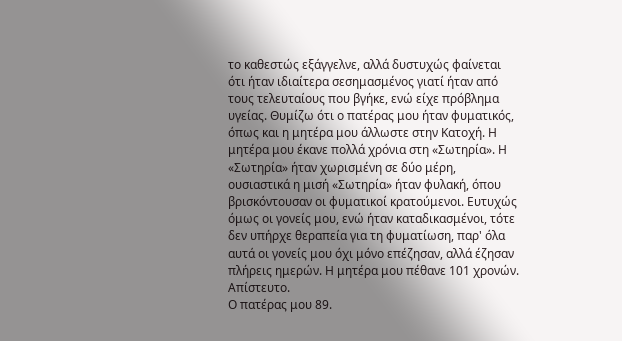το καθεστώς εξάγγελνε, αλλά δυστυχώς φαίνεται ότι ήταν ιδιαίτερα σεσημασμένος γιατί ήταν από τους τελευταίους που βγήκε, ενώ είχε πρόβλημα υγείας. Θυμίζω ότι ο πατέρας μου ήταν φυματικός, όπως και η μητέρα μου άλλωστε στην Κατοχή. Η μητέρα μου έκανε πολλά χρόνια στη «Σωτηρία». Η «Σωτηρία» ήταν χωρισμένη σε δύο μέρη, ουσιαστικά η μισή «Σωτηρία» ήταν φυλακή, όπου βρισκόντουσαν οι φυματικοί κρατούμενοι. Ευτυχώς όμως οι γονείς μου, ενώ ήταν καταδικασμένοι, τότε δεν υπήρχε θεραπεία για τη φυματίωση, παρ' όλα αυτά οι γονείς μου όχι μόνο επέζησαν, αλλά έζησαν πλήρεις ημερών. Η μητέρα μου πέθανε 101 χρονών.
Απίστευτο.
Ο πατέρας μου 89.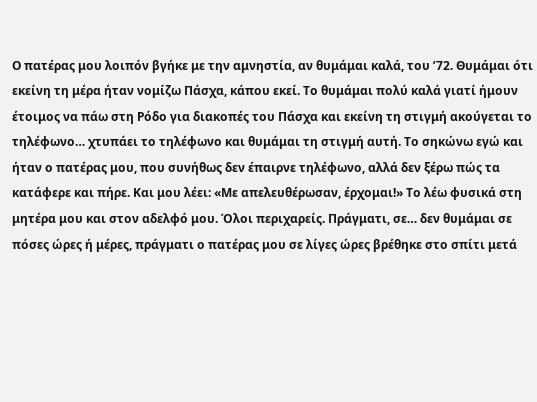Ο πατέρας μου λοιπόν βγήκε με την αμνηστία, αν θυμάμαι καλά, του ’72. Θυμάμαι ότι εκείνη τη μέρα ήταν νομίζω Πάσχα, κάπου εκεί. Το θυμάμαι πολύ καλά γιατί ήμουν έτοιμος να πάω στη Ρόδο για διακοπές του Πάσχα και εκείνη τη στιγμή ακούγεται το τηλέφωνο… χτυπάει το τηλέφωνο και θυμάμαι τη στιγμή αυτή. Το σηκώνω εγώ και ήταν ο πατέρας μου, που συνήθως δεν έπαιρνε τηλέφωνο, αλλά δεν ξέρω πώς τα κατάφερε και πήρε. Και μου λέει: «Με απελευθέρωσαν, έρχομαι!» Το λέω φυσικά στη μητέρα μου και στον αδελφό μου. Όλοι περιχαρείς. Πράγματι, σε… δεν θυμάμαι σε πόσες ώρες ή μέρες, πράγματι ο πατέρας μου σε λίγες ώρες βρέθηκε στο σπίτι μετά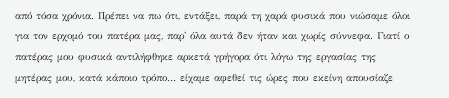από τόσα χρόνια. Πρέπει να πω ότι, εντάξει, παρά τη χαρά φυσικά που νιώσαμε όλοι για τον ερχομό του πατέρα μας, παρ' όλα αυτά δεν ήταν και χωρίς σύννεφα. Γιατί ο πατέρας μου φυσικά αντιλήφθηκε αρκετά γρήγορα ότι λόγω της εργασίας της μητέρας μου, κατά κάποιο τρόπο… είχαμε αφεθεί τις ώρες που εκείνη απουσίαζε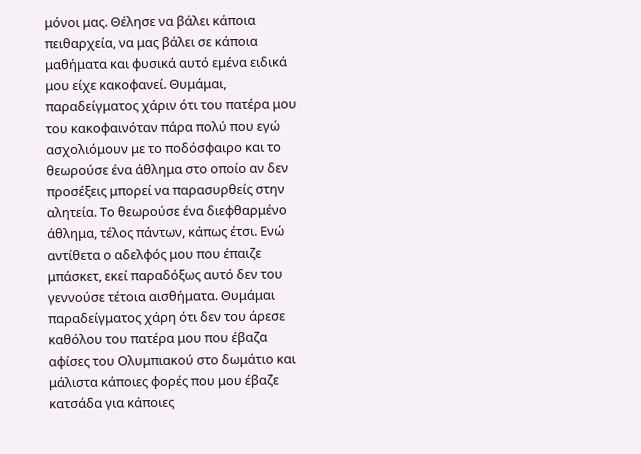μόνοι μας. Θέλησε να βάλει κάποια πειθαρχεία, να μας βάλει σε κάποια μαθήματα και φυσικά αυτό εμένα ειδικά μου είχε κακοφανεί. Θυμάμαι, παραδείγματος χάριν ότι του πατέρα μου του κακοφαινόταν πάρα πολύ που εγώ ασχολιόμουν με το ποδόσφαιρο και το θεωρούσε ένα άθλημα στο οποίο αν δεν προσέξεις μπορεί να παρασυρθείς στην αλητεία. Το θεωρούσε ένα διεφθαρμένο άθλημα, τέλος πάντων, κάπως έτσι. Ενώ αντίθετα ο αδελφός μου που έπαιζε μπάσκετ, εκεί παραδόξως αυτό δεν του γεννούσε τέτοια αισθήματα. Θυμάμαι παραδείγματος χάρη ότι δεν του άρεσε καθόλου του πατέρα μου που έβαζα αφίσες του Ολυμπιακού στο δωμάτιο και μάλιστα κάποιες φορές που μου έβαζε κατσάδα για κάποιες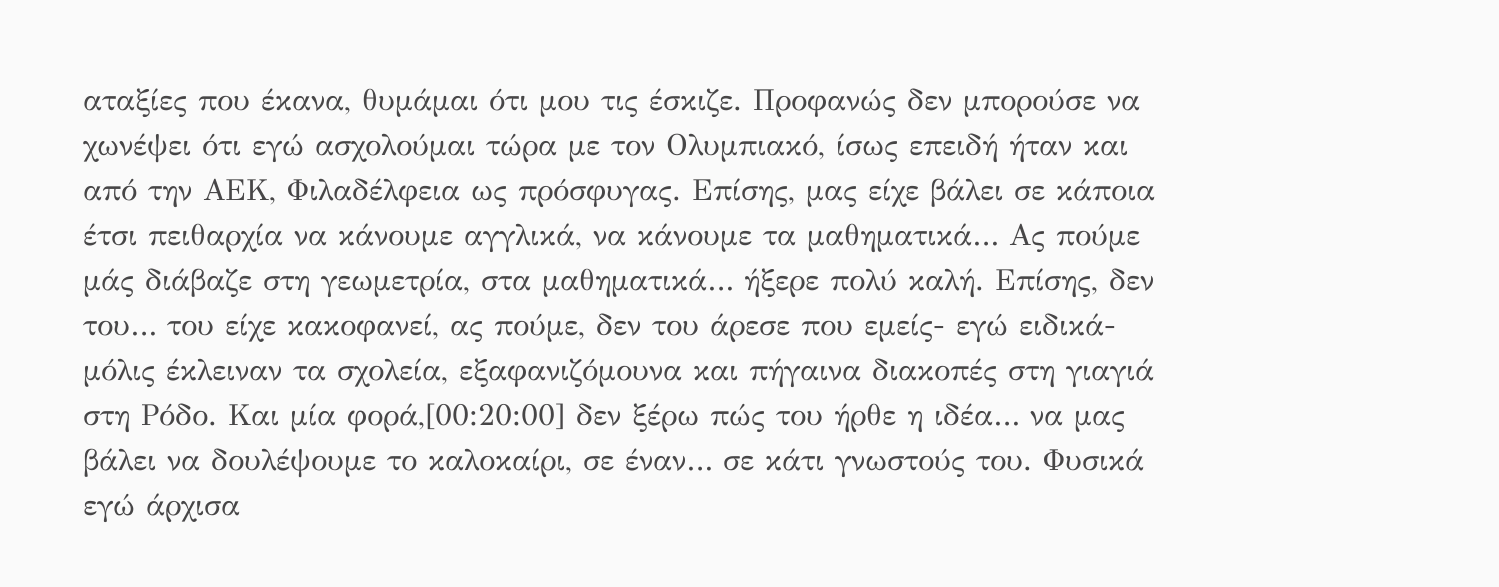αταξίες που έκανα, θυμάμαι ότι μου τις έσκιζε. Προφανώς δεν μπορούσε να χωνέψει ότι εγώ ασχολούμαι τώρα με τον Ολυμπιακό, ίσως επειδή ήταν και από την ΑΕΚ, Φιλαδέλφεια ως πρόσφυγας. Επίσης, μας είχε βάλει σε κάποια έτσι πειθαρχία να κάνουμε αγγλικά, να κάνουμε τα μαθηματικά… Ας πούμε μάς διάβαζε στη γεωμετρία, στα μαθηματικά… ήξερε πολύ καλή. Επίσης, δεν του… του είχε κακοφανεί, ας πούμε, δεν του άρεσε που εμείς- εγώ ειδικά- μόλις έκλειναν τα σχολεία, εξαφανιζόμουνα και πήγαινα διακοπές στη γιαγιά στη Ρόδο. Και μία φορά,[00:20:00] δεν ξέρω πώς του ήρθε η ιδέα… να μας βάλει να δουλέψουμε το καλοκαίρι, σε έναν… σε κάτι γνωστούς του. Φυσικά εγώ άρχισα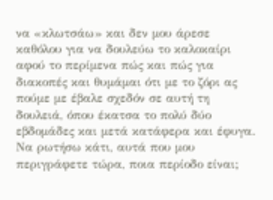να «κλωτσάω» και δεν μου άρεσε καθόλου για να δουλεύω το καλοκαίρι αφού το περίμενα πώς και πώς για διακοπές και θυμάμαι ότι με το ζόρι ας πούμε με έβαλε σχεδόν σε αυτή τη δουλειά, όπου έκατσα το πολύ δύο εβδομάδες και μετά κατάφερα και έφυγα.
Να ρωτήσω κάτι, αυτά που μου περιγράφετε τώρα, ποια περίοδο είναι;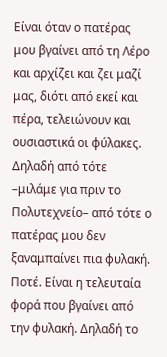Είναι όταν ο πατέρας μου βγαίνει από τη Λέρο και αρχίζει και ζει μαζί μας, διότι από εκεί και πέρα, τελειώνουν και ουσιαστικά οι φύλακες. Δηλαδή από τότε –μιλάμε για πριν το Πολυτεχνείο– από τότε ο πατέρας μου δεν ξαναμπαίνει πια φυλακή. Ποτέ. Είναι η τελευταία φορά που βγαίνει από την φυλακή. Δηλαδή το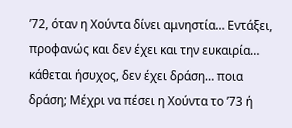’72, όταν η Χούντα δίνει αμνηστία… Εντάξει, προφανώς και δεν έχει και την ευκαιρία… κάθεται ήσυχος, δεν έχει δράση… ποια δράση; Μέχρι να πέσει η Χούντα το ’73 ή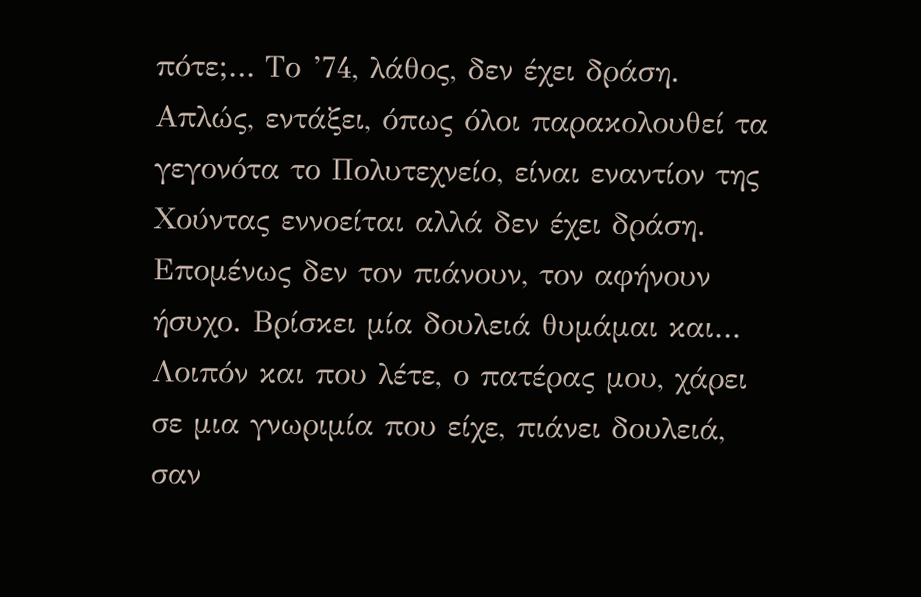πότε;… Το ’74, λάθος, δεν έχει δράση. Απλώς, εντάξει, όπως όλοι παρακολουθεί τα γεγονότα το Πολυτεχνείο, είναι εναντίον της Χούντας εννοείται αλλά δεν έχει δράση. Επομένως δεν τον πιάνουν, τον αφήνουν ήσυχο. Βρίσκει μία δουλειά θυμάμαι και… Λοιπόν και που λέτε, ο πατέρας μου, χάρει σε μια γνωριμία που είχε, πιάνει δουλειά, σαν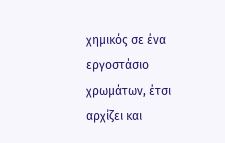χημικός σε ένα εργοστάσιο χρωμάτων, έτσι αρχίζει και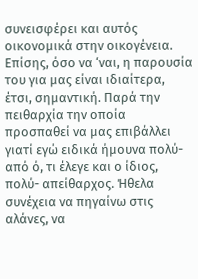συνεισφέρει και αυτός οικονομικά στην οικογένεια. Επίσης, όσο να ‘ναι, η παρουσία του για μας είναι ιδιαίτερα, έτσι, σημαντική. Παρά την πειθαρχία την οποία προσπαθεί να μας επιβάλλει γιατί εγώ ειδικά ήμουνα πολύ- από ό, τι έλεγε και ο ίδιος, πολύ- απείθαρχος. Ήθελα συνέχεια να πηγαίνω στις αλάνες, να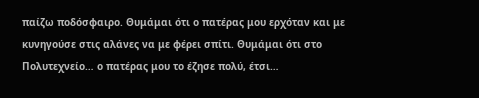παίζω ποδόσφαιρο. Θυμάμαι ότι ο πατέρας μου ερχόταν και με κυνηγούσε στις αλάνες να με φέρει σπίτι. Θυμάμαι ότι στο Πολυτεχνείο… ο πατέρας μου το έζησε πολύ, έτσι…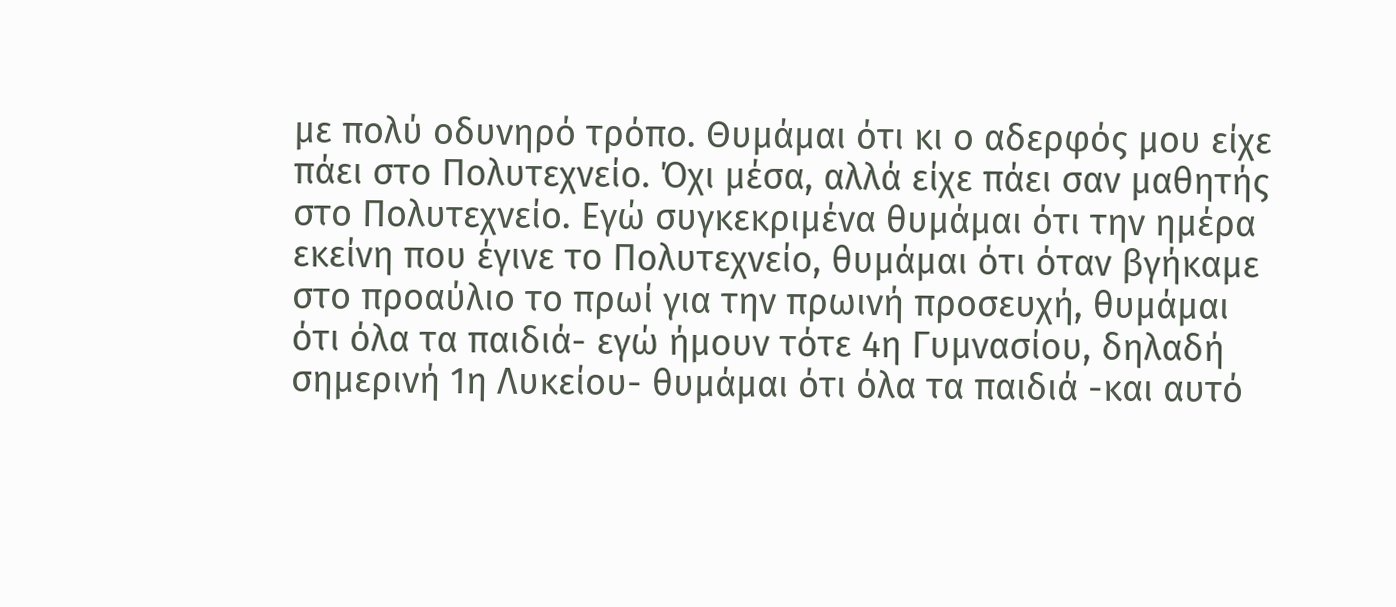με πολύ οδυνηρό τρόπο. Θυμάμαι ότι κι ο αδερφός μου είχε πάει στο Πολυτεχνείο. Όχι μέσα, αλλά είχε πάει σαν μαθητής στο Πολυτεχνείο. Εγώ συγκεκριμένα θυμάμαι ότι την ημέρα εκείνη που έγινε το Πολυτεχνείο, θυμάμαι ότι όταν βγήκαμε στο προαύλιο το πρωί για την πρωινή προσευχή, θυμάμαι ότι όλα τα παιδιά- εγώ ήμουν τότε 4η Γυμνασίου, δηλαδή σημερινή 1η Λυκείου- θυμάμαι ότι όλα τα παιδιά -και αυτό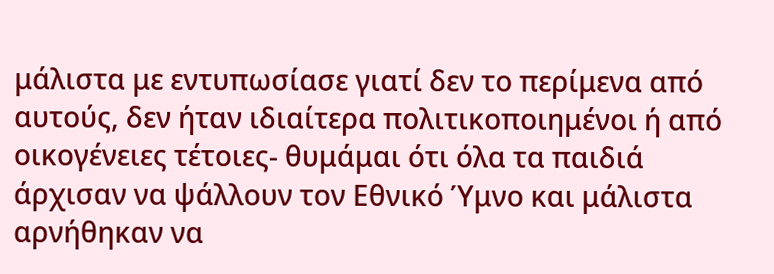μάλιστα με εντυπωσίασε γιατί δεν το περίμενα από αυτούς, δεν ήταν ιδιαίτερα πολιτικοποιημένοι ή από οικογένειες τέτοιες- θυμάμαι ότι όλα τα παιδιά άρχισαν να ψάλλουν τον Εθνικό Ύμνο και μάλιστα αρνήθηκαν να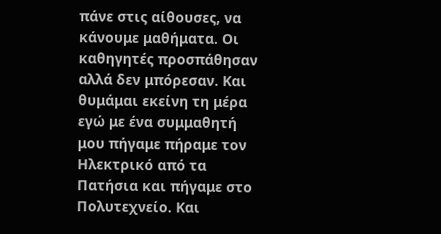πάνε στις αίθουσες, να κάνουμε μαθήματα. Οι καθηγητές προσπάθησαν αλλά δεν μπόρεσαν. Και θυμάμαι εκείνη τη μέρα εγώ με ένα συμμαθητή μου πήγαμε πήραμε τον Ηλεκτρικό από τα Πατήσια και πήγαμε στο Πολυτεχνείο. Και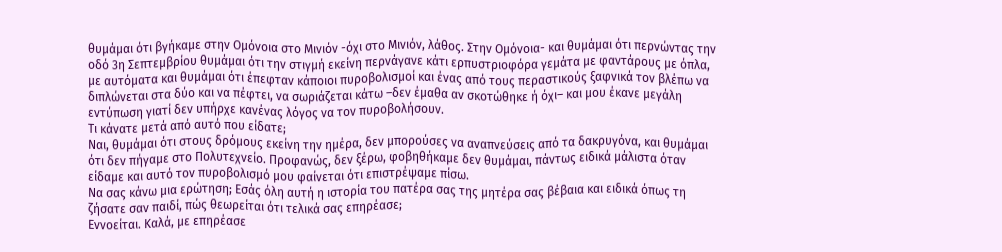θυμάμαι ότι βγήκαμε στην Ομόνοια στο Μινιόν -όχι στο Μινιόν, λάθος. Στην Ομόνοια- και θυμάμαι ότι περνώντας την οδό 3η Σεπτεμβρίου θυμάμαι ότι την στιγμή εκείνη περνάγανε κάτι ερπυστριοφόρα γεμάτα με φαντάρους με όπλα, με αυτόματα και θυμάμαι ότι έπεφταν κάποιοι πυροβολισμοί και ένας από τους περαστικούς ξαφνικά τον βλέπω να διπλώνεται στα δύο και να πέφτει, να σωριάζεται κάτω –δεν έμαθα αν σκοτώθηκε ή όχι– και μου έκανε μεγάλη εντύπωση γιατί δεν υπήρχε κανένας λόγος να τον πυροβολήσουν.
Τι κάνατε μετά από αυτό που είδατε;
Ναι, θυμάμαι ότι στους δρόμους εκείνη την ημέρα, δεν μπορούσες να αναπνεύσεις από τα δακρυγόνα, και θυμάμαι ότι δεν πήγαμε στο Πολυτεχνείο. Προφανώς, δεν ξέρω, φοβηθήκαμε δεν θυμάμαι, πάντως ειδικά μάλιστα όταν είδαμε και αυτό τον πυροβολισμό μου φαίνεται ότι επιστρέψαμε πίσω.
Να σας κάνω μια ερώτηση; Εσάς όλη αυτή η ιστορία του πατέρα σας της μητέρα σας βέβαια και ειδικά όπως τη ζήσατε σαν παιδί, πώς θεωρείται ότι τελικά σας επηρέασε;
Εννοείται. Καλά, με επηρέασε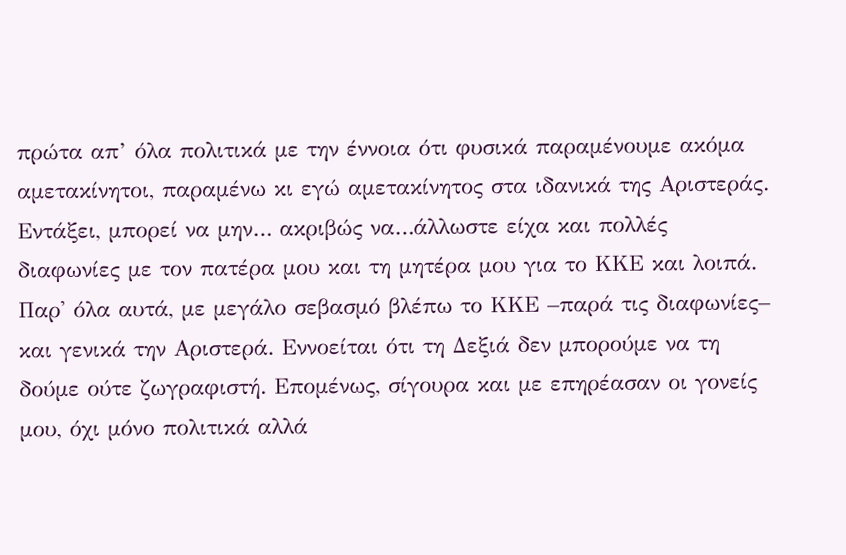πρώτα απ’ όλα πολιτικά με την έννοια ότι φυσικά παραμένουμε ακόμα αμετακίνητοι, παραμένω κι εγώ αμετακίνητος στα ιδανικά της Αριστεράς. Εντάξει, μπορεί να μην… ακριβώς να…άλλωστε είχα και πολλές διαφωνίες με τον πατέρα μου και τη μητέρα μου για το ΚΚΕ και λοιπά. Παρ' όλα αυτά, με μεγάλο σεβασμό βλέπω το ΚΚΕ –παρά τις διαφωνίες– και γενικά την Αριστερά. Εννοείται ότι τη Δεξιά δεν μπορούμε να τη δούμε ούτε ζωγραφιστή. Επομένως, σίγουρα και με επηρέασαν οι γονείς μου, όχι μόνο πολιτικά αλλά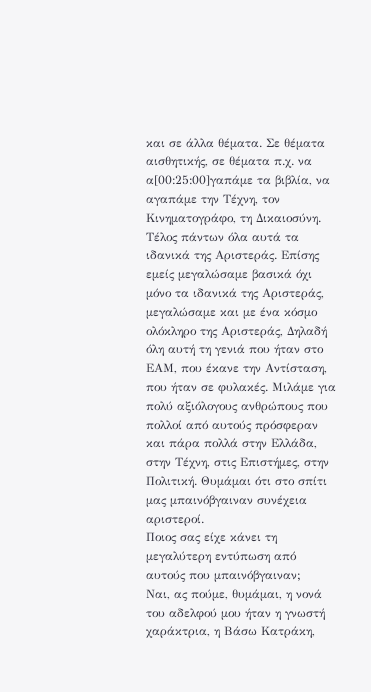και σε άλλα θέματα. Σε θέματα αισθητικής, σε θέματα π.χ. να α[00:25:00]γαπάμε τα βιβλία, να αγαπάμε την Τέχνη, τον Κινηματογράφο, τη Δικαιοσύνη. Τέλος πάντων όλα αυτά τα ιδανικά της Αριστεράς. Επίσης εμείς μεγαλώσαμε βασικά όχι μόνο τα ιδανικά της Αριστεράς, μεγαλώσαμε και με ένα κόσμο ολόκληρο της Αριστεράς, Δηλαδή όλη αυτή τη γενιά που ήταν στο ΕΑΜ, που έκανε την Αντίσταση, που ήταν σε φυλακές. Μιλάμε για πολύ αξιόλογους ανθρώπους που πολλοί από αυτούς πρόσφεραν και πάρα πολλά στην Ελλάδα, στην Τέχνη, στις Επιστήμες, στην Πολιτική. Θυμάμαι ότι στο σπίτι μας μπαινόβγαιναν συνέχεια αριστεροί.
Ποιος σας είχε κάνει τη μεγαλύτερη εντύπωση από αυτούς που μπαινόβγαιναν;
Ναι, ας πούμε, θυμάμαι, η νονά του αδελφού μου ήταν η γνωστή χαράκτρια, η Βάσω Κατράκη,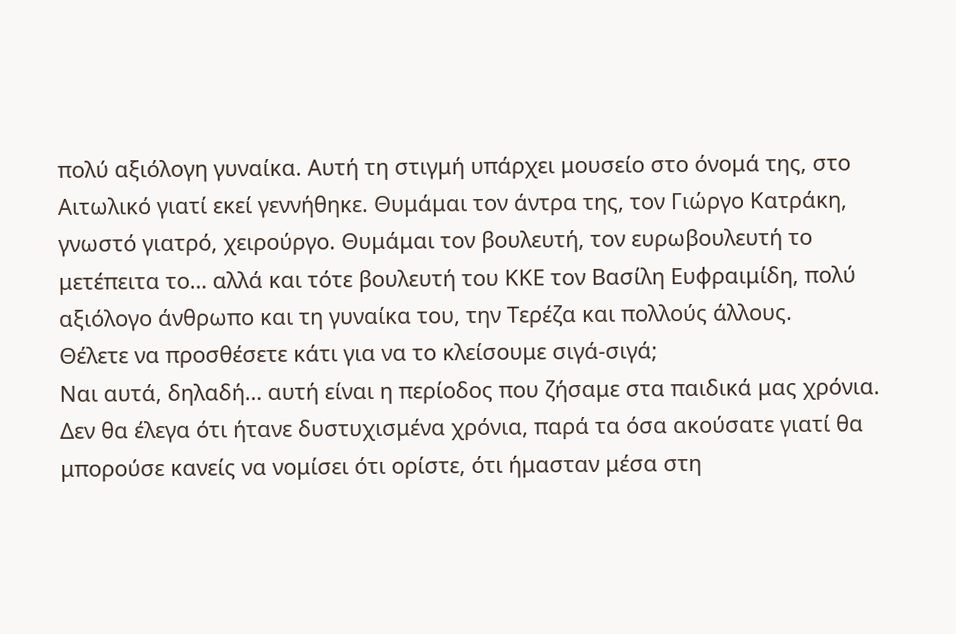πολύ αξιόλογη γυναίκα. Αυτή τη στιγμή υπάρχει μουσείο στο όνομά της, στο Αιτωλικό γιατί εκεί γεννήθηκε. Θυμάμαι τον άντρα της, τον Γιώργο Κατράκη, γνωστό γιατρό, χειρούργο. Θυμάμαι τον βουλευτή, τον ευρωβουλευτή το μετέπειτα το… αλλά και τότε βουλευτή του ΚΚΕ τον Βασίλη Ευφραιμίδη, πολύ αξιόλογο άνθρωπο και τη γυναίκα του, την Τερέζα και πολλούς άλλους.
Θέλετε να προσθέσετε κάτι για να το κλείσουμε σιγά-σιγά;
Ναι αυτά, δηλαδή… αυτή είναι η περίοδος που ζήσαμε στα παιδικά μας χρόνια. Δεν θα έλεγα ότι ήτανε δυστυχισμένα χρόνια, παρά τα όσα ακούσατε γιατί θα μπορούσε κανείς να νομίσει ότι ορίστε, ότι ήμασταν μέσα στη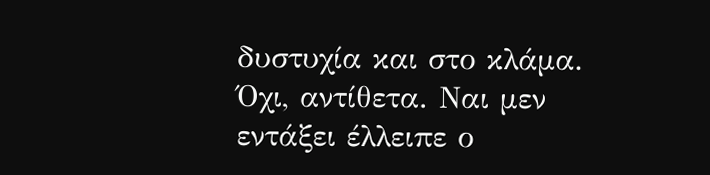δυστυχία και στο κλάμα. Όχι, αντίθετα. Ναι μεν εντάξει έλλειπε ο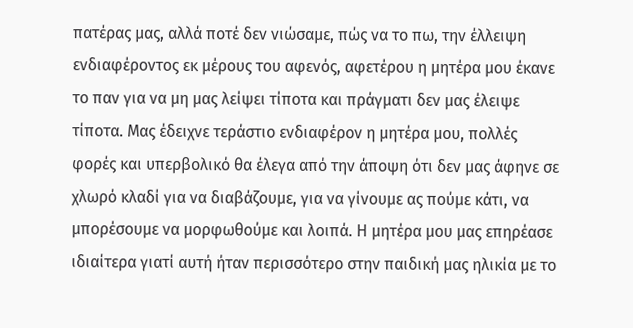πατέρας μας, αλλά ποτέ δεν νιώσαμε, πώς να το πω, την έλλειψη ενδιαφέροντος εκ μέρους του αφενός, αφετέρου η μητέρα μου έκανε το παν για να μη μας λείψει τίποτα και πράγματι δεν μας έλειψε τίποτα. Μας έδειχνε τεράστιο ενδιαφέρον η μητέρα μου, πολλές φορές και υπερβολικό θα έλεγα από την άποψη ότι δεν μας άφηνε σε χλωρό κλαδί για να διαβάζουμε, για να γίνουμε ας πούμε κάτι, να μπορέσουμε να μορφωθούμε και λοιπά. Η μητέρα μου μας επηρέασε ιδιαίτερα γιατί αυτή ήταν περισσότερο στην παιδική μας ηλικία με το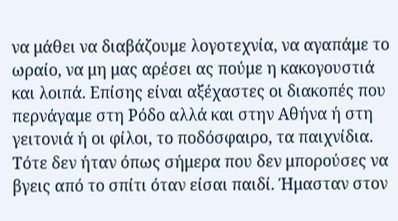να μάθει να διαβάζουμε λογοτεχνία, να αγαπάμε το ωραίο, να μη μας αρέσει ας πούμε η κακογουστιά και λοιπά. Επίσης είναι αξέχαστες οι διακοπές που περνάγαμε στη Ρόδο αλλά και στην Αθήνα ή στη γειτονιά ή οι φίλοι, το ποδόσφαιρο, τα παιχνίδια. Τότε δεν ήταν όπως σήμερα που δεν μπορούσες να βγεις από το σπίτι όταν είσαι παιδί. Ήμασταν στον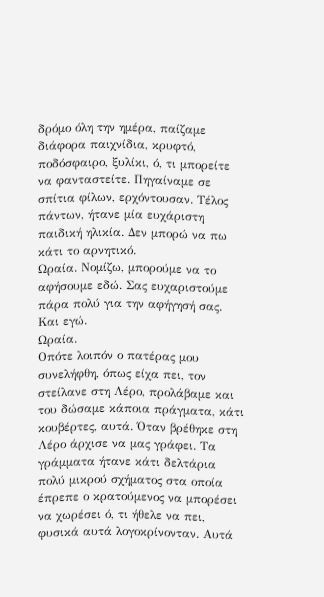δρόμο όλη την ημέρα, παίζαμε διάφορα παιχνίδια, κρυφτό, ποδόσφαιρο, ξυλίκι, ό, τι μπορείτε να φανταστείτε. Πηγαίναμε σε σπίτια φίλων, ερχόντουσαν. Τέλος πάντων, ήτανε μία ευχάριστη παιδική ηλικία. Δεν μπορώ να πω κάτι το αρνητικό.
Ωραία. Νομίζω, μπορούμε να το αφήσουμε εδώ. Σας ευχαριστούμε πάρα πολύ για την αφήγησή σας.
Και εγώ.
Ωραία.
Οπότε λοιπόν ο πατέρας μου συνελήφθη, όπως είχα πει, τον στείλανε στη Λέρο, προλάβαμε και του δώσαμε κάποια πράγματα, κάτι κουβέρτες, αυτά. Όταν βρέθηκε στη Λέρο άρχισε να μας γράφει. Τα γράμματα ήτανε κάτι δελτάρια πολύ μικρού σχήματος στα οποία έπρεπε ο κρατούμενος να μπορέσει να χωρέσει ό, τι ήθελε να πει, φυσικά αυτά λογοκρίνονταν. Αυτά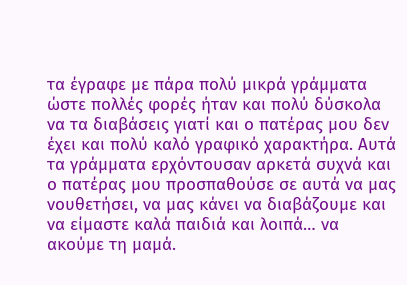τα έγραφε με πάρα πολύ μικρά γράμματα ώστε πολλές φορές ήταν και πολύ δύσκολα να τα διαβάσεις γιατί και ο πατέρας μου δεν έχει και πολύ καλό γραφικό χαρακτήρα. Αυτά τα γράμματα ερχόντουσαν αρκετά συχνά και ο πατέρας μου προσπαθούσε σε αυτά να μας νουθετήσει, να μας κάνει να διαβάζουμε και να είμαστε καλά παιδιά και λοιπά… να ακούμε τη μαμά.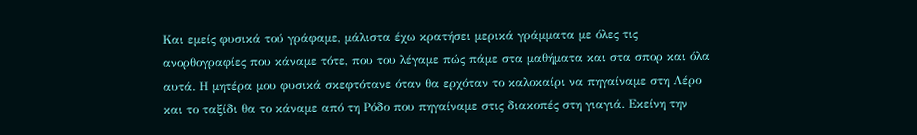Και εμείς φυσικά τού γράφαμε, μάλιστα έχω κρατήσει μερικά γράμματα με όλες τις ανορθογραφίες που κάναμε τότε, που του λέγαμε πώς πάμε στα μαθήματα και στα σπορ και όλα αυτά. Η μητέρα μου φυσικά σκεφτότανε όταν θα ερχόταν το καλοκαίρι να πηγαίναμε στη Λέρο και το ταξίδι θα το κάναμε από τη Ρόδο που πηγαίναμε στις διακοπές στη γιαγιά. Εκείνη την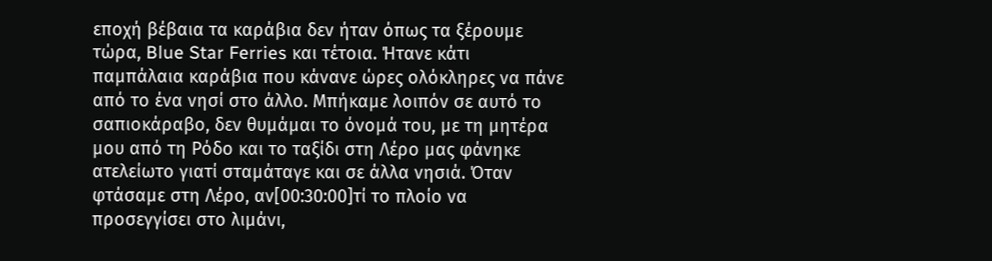εποχή βέβαια τα καράβια δεν ήταν όπως τα ξέρουμε τώρα, Blue Star Ferries και τέτοια. Ήτανε κάτι παμπάλαια καράβια που κάνανε ώρες ολόκληρες να πάνε από το ένα νησί στο άλλο. Μπήκαμε λοιπόν σε αυτό το σαπιοκάραβο, δεν θυμάμαι το όνομά του, με τη μητέρα μου από τη Ρόδο και το ταξίδι στη Λέρο μας φάνηκε ατελείωτο γιατί σταμάταγε και σε άλλα νησιά. Όταν φτάσαμε στη Λέρο, αν[00:30:00]τί το πλοίο να προσεγγίσει στο λιμάνι,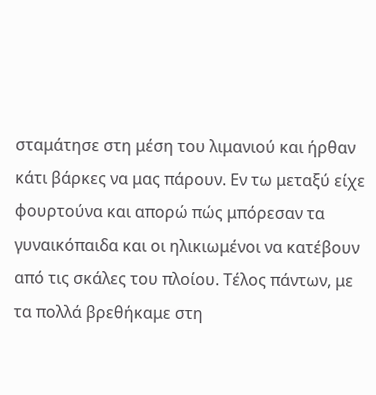σταμάτησε στη μέση του λιμανιού και ήρθαν κάτι βάρκες να μας πάρουν. Εν τω μεταξύ είχε φουρτούνα και απορώ πώς μπόρεσαν τα γυναικόπαιδα και οι ηλικιωμένοι να κατέβουν από τις σκάλες του πλοίου. Τέλος πάντων, με τα πολλά βρεθήκαμε στη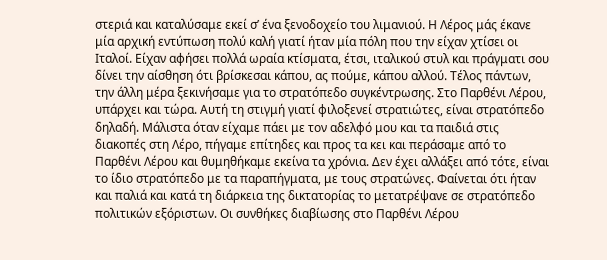στεριά και καταλύσαμε εκεί σ’ ένα ξενοδοχείο του λιμανιού. Η Λέρος μάς έκανε μία αρχική εντύπωση πολύ καλή γιατί ήταν μία πόλη που την είχαν χτίσει οι Ιταλοί. Είχαν αφήσει πολλά ωραία κτίσματα, έτσι, ιταλικού στυλ και πράγματι σου δίνει την αίσθηση ότι βρίσκεσαι κάπου, ας πούμε, κάπου αλλού. Τέλος πάντων, την άλλη μέρα ξεκινήσαμε για το στρατόπεδο συγκέντρωσης. Στο Παρθένι Λέρου, υπάρχει και τώρα. Αυτή τη στιγμή γιατί φιλοξενεί στρατιώτες, είναι στρατόπεδο δηλαδή. Μάλιστα όταν είχαμε πάει με τον αδελφό μου και τα παιδιά στις διακοπές στη Λέρο, πήγαμε επίτηδες και προς τα κει και περάσαμε από το Παρθένι Λέρου και θυμηθήκαμε εκείνα τα χρόνια. Δεν έχει αλλάξει από τότε, είναι το ίδιο στρατόπεδο με τα παραπήγματα, με τους στρατώνες. Φαίνεται ότι ήταν και παλιά και κατά τη διάρκεια της δικτατορίας το μετατρέψανε σε στρατόπεδο πολιτικών εξόριστων. Οι συνθήκες διαβίωσης στο Παρθένι Λέρου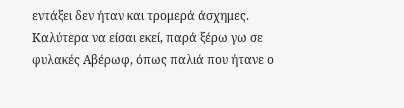εντάξει δεν ήταν και τρομερά άσχημες. Καλύτερα να είσαι εκεί, παρά ξέρω γω σε φυλακές Αβέρωφ, όπως παλιά που ήτανε ο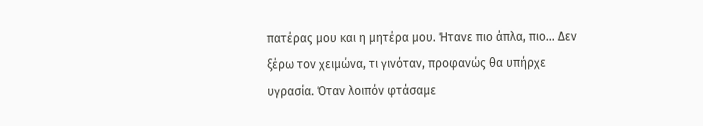πατέρας μου και η μητέρα μου. Ήτανε πιο άπλα, πιο… Δεν ξέρω τον χειμώνα, τι γινόταν, προφανώς θα υπήρχε υγρασία. Όταν λοιπόν φτάσαμε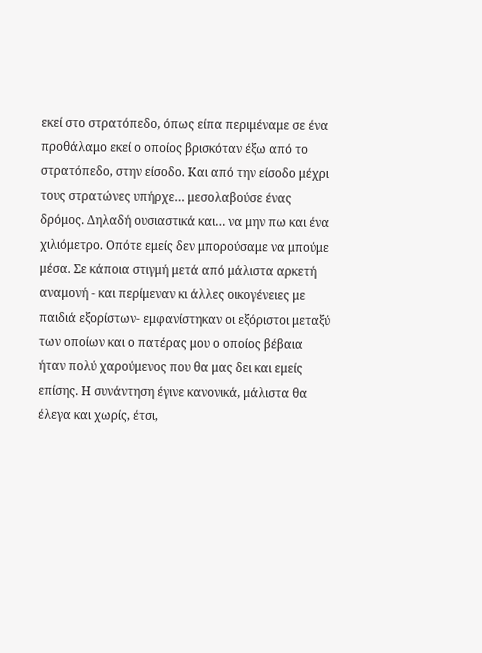εκεί στο στρατόπεδο, όπως είπα περιμέναμε σε ένα προθάλαμο εκεί ο οποίος βρισκόταν έξω από το στρατόπεδο, στην είσοδο. Και από την είσοδο μέχρι τους στρατώνες υπήρχε… μεσολαβούσε ένας δρόμος. Δηλαδή ουσιαστικά και… να μην πω και ένα χιλιόμετρο. Οπότε εμείς δεν μπορούσαμε να μπούμε μέσα. Σε κάποια στιγμή μετά από μάλιστα αρκετή αναμονή - και περίμεναν κι άλλες οικογένειες με παιδιά εξορίστων- εμφανίστηκαν οι εξόριστοι μεταξύ των οποίων και ο πατέρας μου ο οποίος βέβαια ήταν πολύ χαρούμενος που θα μας δει και εμείς επίσης. Η συνάντηση έγινε κανονικά, μάλιστα θα έλεγα και χωρίς, έτσι,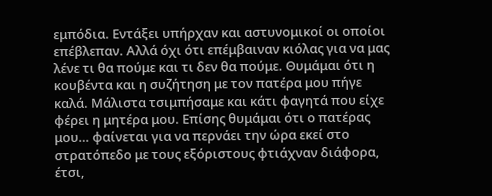εμπόδια. Εντάξει υπήρχαν και αστυνομικοί οι οποίοι επέβλεπαν. Αλλά όχι ότι επέμβαιναν κιόλας για να μας λένε τι θα πούμε και τι δεν θα πούμε. Θυμάμαι ότι η κουβέντα και η συζήτηση με τον πατέρα μου πήγε καλά. Μάλιστα τσιμπήσαμε και κάτι φαγητά που είχε φέρει η μητέρα μου. Επίσης θυμάμαι ότι ο πατέρας μου… φαίνεται για να περνάει την ώρα εκεί στο στρατόπεδο με τους εξόριστους φτιάχναν διάφορα, έτσι,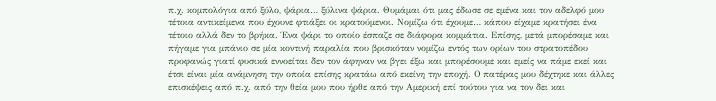π.χ. κομπολόγια από ξύλο, ψάρια… ξύλινα ψάρια. Θυμάμαι ότι μας έδωσε σε εμένα και τον αδελφό μου τέτοια αντικείμενα που έχουνε φτιάξει οι κρατούμενοι. Νομίζω ότι έχουμε… κάπου είχαμε κρατήσει ένα τέτοιο αλλά δεν το βρήκα. Ένα ψάρι το οποίο έσπαζε σε διάφορα κομμάτια. Επίσης, μετά μπορέσαμε και πήγαμε για μπάνιο σε μία κοντινή παραλία που βρισκόταν νομίζω εντός των ορίων του στρατοπέδου προφανώς γιατί φυσικά εννοείται δεν τον άφηναν να βγει έξω και μπορέσουμε και εμείς να πάμε εκεί και έτσι είναι μία ανάμνηση την οποία επίσης κρατάω από εκείνη την εποχή. Ο πατέρας μου δέχτηκε και άλλες επισκέψεις από π.χ. από την θεία μου που ήρθε από την Αμερική επί τούτου για να τον δει και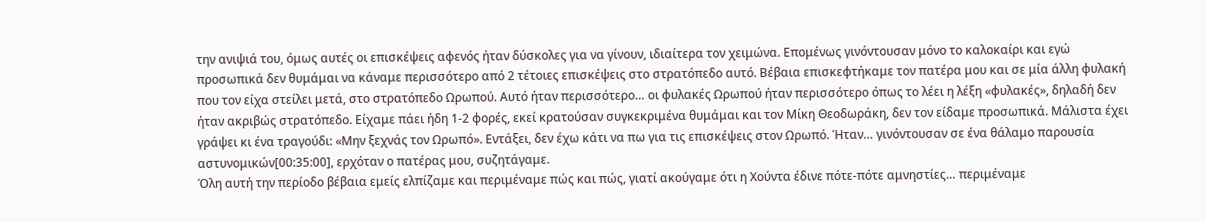την ανιψιά του, όμως αυτές οι επισκέψεις αφενός ήταν δύσκολες για να γίνουν, ιδιαίτερα τον χειμώνα. Επομένως γινόντουσαν μόνο το καλοκαίρι και εγώ προσωπικά δεν θυμάμαι να κάναμε περισσότερο από 2 τέτοιες επισκέψεις στο στρατόπεδο αυτό. Βέβαια επισκεφτήκαμε τον πατέρα μου και σε μία άλλη φυλακή που τον είχα στείλει μετά, στο στρατόπεδο Ωρωπού. Αυτό ήταν περισσότερο… οι φυλακές Ωρωπού ήταν περισσότερο όπως το λέει η λέξη «φυλακές», δηλαδή δεν ήταν ακριβώς στρατόπεδο. Είχαμε πάει ήδη 1-2 φορές, εκεί κρατούσαν συγκεκριμένα θυμάμαι και τον Μίκη Θεοδωράκη, δεν τον είδαμε προσωπικά. Μάλιστα έχει γράψει κι ένα τραγούδι: «Μην ξεχνάς τον Ωρωπό». Εντάξει, δεν έχω κάτι να πω για τις επισκέψεις στον Ωρωπό. Ήταν… γινόντουσαν σε ένα θάλαμο παρουσία αστυνομικών[00:35:00], ερχόταν ο πατέρας μου, συζητάγαμε.
Όλη αυτή την περίοδο βέβαια εμείς ελπίζαμε και περιμέναμε πώς και πώς, γιατί ακούγαμε ότι η Χούντα έδινε πότε-πότε αμνηστίες… περιμέναμε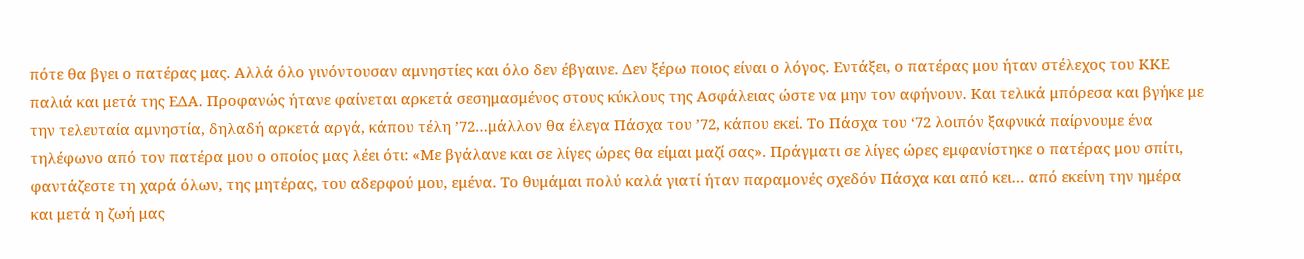πότε θα βγει ο πατέρας μας. Αλλά όλο γινόντουσαν αμνηστίες και όλο δεν έβγαινε. Δεν ξέρω ποιος είναι ο λόγος. Εντάξει, ο πατέρας μου ήταν στέλεχος του ΚΚΕ παλιά και μετά της ΕΔΑ. Προφανώς ήτανε φαίνεται αρκετά σεσημασμένος στους κύκλους της Ασφάλειας ώστε να μην τον αφήνουν. Και τελικά μπόρεσα και βγήκε με την τελευταία αμνηστία, δηλαδή αρκετά αργά, κάπου τέλη ’72…μάλλον θα έλεγα Πάσχα του ’72, κάπου εκεί. Το Πάσχα του ‘72 λοιπόν ξαφνικά παίρνουμε ένα τηλέφωνο από τον πατέρα μου ο οποίος μας λέει ότι: «Με βγάλανε και σε λίγες ώρες θα είμαι μαζί σας». Πράγματι σε λίγες ώρες εμφανίστηκε ο πατέρας μου σπίτι, φαντάζεστε τη χαρά όλων, της μητέρας, του αδερφού μου, εμένα. Το θυμάμαι πολύ καλά γιατί ήταν παραμονές σχεδόν Πάσχα και από κει… από εκείνη την ημέρα και μετά η ζωή μας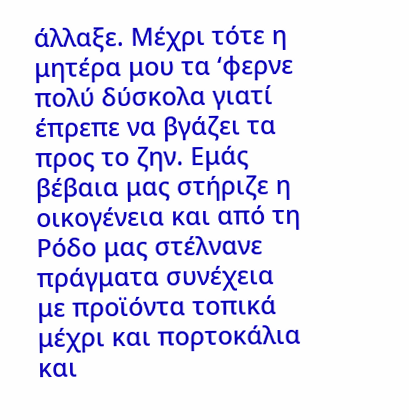άλλαξε. Μέχρι τότε η μητέρα μου τα ‘φερνε πολύ δύσκολα γιατί έπρεπε να βγάζει τα προς το ζην. Εμάς βέβαια μας στήριζε η οικογένεια και από τη Ρόδο μας στέλνανε πράγματα συνέχεια με προϊόντα τοπικά μέχρι και πορτοκάλια και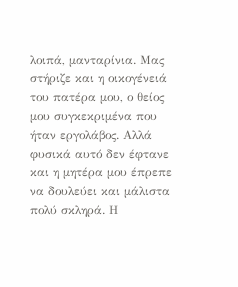λοιπά, μανταρίνια. Μας στήριζε και η οικογένειά του πατέρα μου, ο θείος μου συγκεκριμένα που ήταν εργολάβος. Αλλά φυσικά αυτό δεν έφτανε και η μητέρα μου έπρεπε να δουλεύει και μάλιστα πολύ σκληρά. Η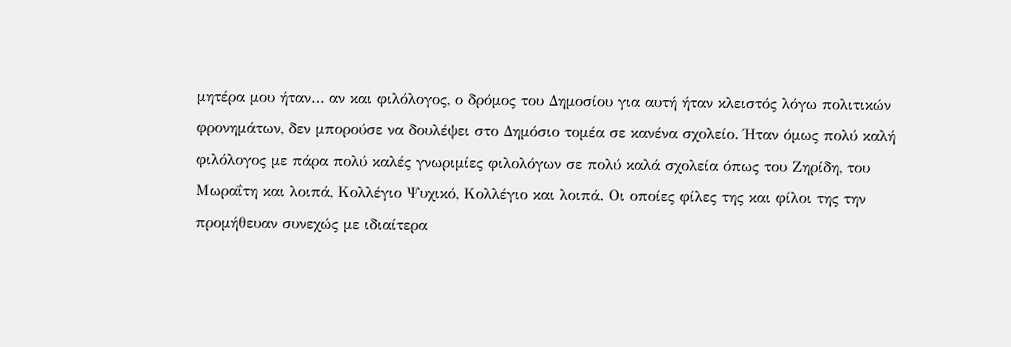μητέρα μου ήταν… αν και φιλόλογος, ο δρόμος του Δημοσίου για αυτή ήταν κλειστός λόγω πολιτικών φρονημάτων, δεν μπορούσε να δουλέψει στο Δημόσιο τομέα σε κανένα σχολείο. Ήταν όμως πολύ καλή φιλόλογος με πάρα πολύ καλές γνωριμίες φιλολόγων σε πολύ καλά σχολεία όπως του Ζηρίδη, του Μωραΐτη και λοιπά, Κολλέγιο Ψυχικό, Κολλέγιο και λοιπά. Οι οποίες φίλες της και φίλοι της την προμήθευαν συνεχώς με ιδιαίτερα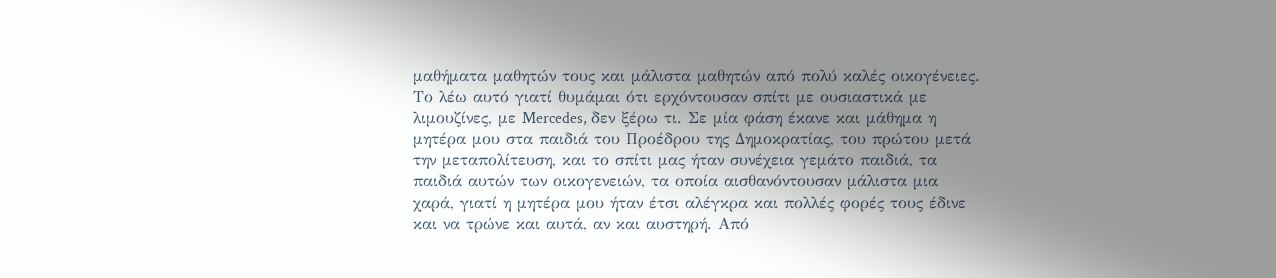μαθήματα μαθητών τους και μάλιστα μαθητών από πολύ καλές οικογένειες. Το λέω αυτό γιατί θυμάμαι ότι ερχόντουσαν σπίτι με ουσιαστικά με λιμουζίνες, με Mercedes, δεν ξέρω τι. Σε μία φάση έκανε και μάθημα η μητέρα μου στα παιδιά του Προέδρου της Δημοκρατίας, του πρώτου μετά την μεταπολίτευση, και το σπίτι μας ήταν συνέχεια γεμάτο παιδιά, τα παιδιά αυτών των οικογενειών, τα οποία αισθανόντουσαν μάλιστα μια χαρά, γιατί η μητέρα μου ήταν έτσι αλέγκρα και πολλές φορές τους έδινε και να τρώνε και αυτά, αν και αυστηρή. Από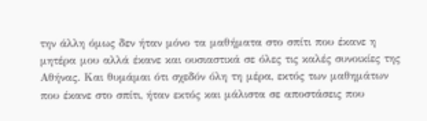την άλλη όμως δεν ήταν μόνο τα μαθήματα στο σπίτι που έκανε η μητέρα μου αλλά έκανε και ουσιαστικά σε όλες τις καλές συνοικίες της Αθήνας. Και θυμάμαι ότι σχεδόν όλη τη μέρα, εκτός των μαθημάτων που έκανε στο σπίτι, ήταν εκτός και μάλιστα σε αποστάσεις που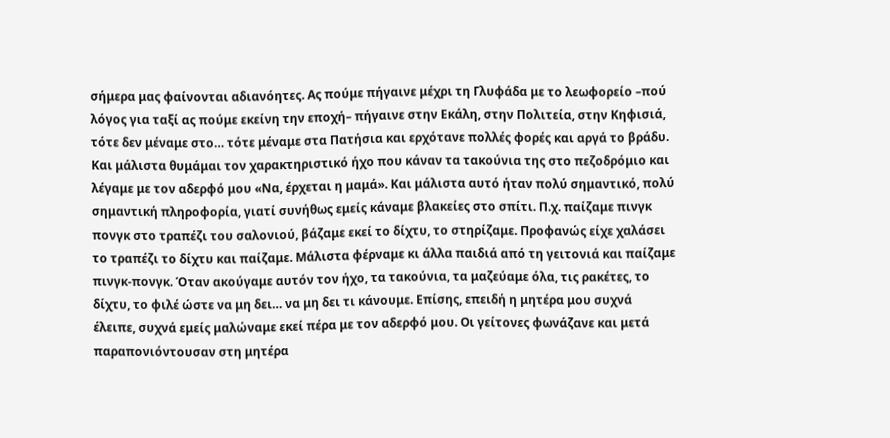σήμερα μας φαίνονται αδιανόητες. Ας πούμε πήγαινε μέχρι τη Γλυφάδα με το λεωφορείο –πού λόγος για ταξί ας πούμε εκείνη την εποχή– πήγαινε στην Εκάλη, στην Πολιτεία, στην Κηφισιά, τότε δεν μέναμε στο… τότε μέναμε στα Πατήσια και ερχότανε πολλές φορές και αργά το βράδυ. Και μάλιστα θυμάμαι τον χαρακτηριστικό ήχο που κάναν τα τακούνια της στο πεζοδρόμιο και λέγαμε με τον αδερφό μου «Να, έρχεται η μαμά». Και μάλιστα αυτό ήταν πολύ σημαντικό, πολύ σημαντική πληροφορία, γιατί συνήθως εμείς κάναμε βλακείες στο σπίτι. Π.χ. παίζαμε πινγκ πονγκ στο τραπέζι του σαλονιού, βάζαμε εκεί το δίχτυ, το στηρίζαμε. Προφανώς είχε χαλάσει το τραπέζι το δίχτυ και παίζαμε. Μάλιστα φέρναμε κι άλλα παιδιά από τη γειτονιά και παίζαμε πινγκ-πονγκ. Όταν ακούγαμε αυτόν τον ήχο, τα τακούνια, τα μαζεύαμε όλα, τις ρακέτες, το δίχτυ, το φιλέ ώστε να μη δει… να μη δει τι κάνουμε. Επίσης, επειδή η μητέρα μου συχνά έλειπε, συχνά εμείς μαλώναμε εκεί πέρα με τον αδερφό μου. Οι γείτονες φωνάζανε και μετά παραπονιόντουσαν στη μητέρα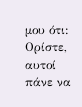μου ότι: Ορίστε, αυτοί πάνε να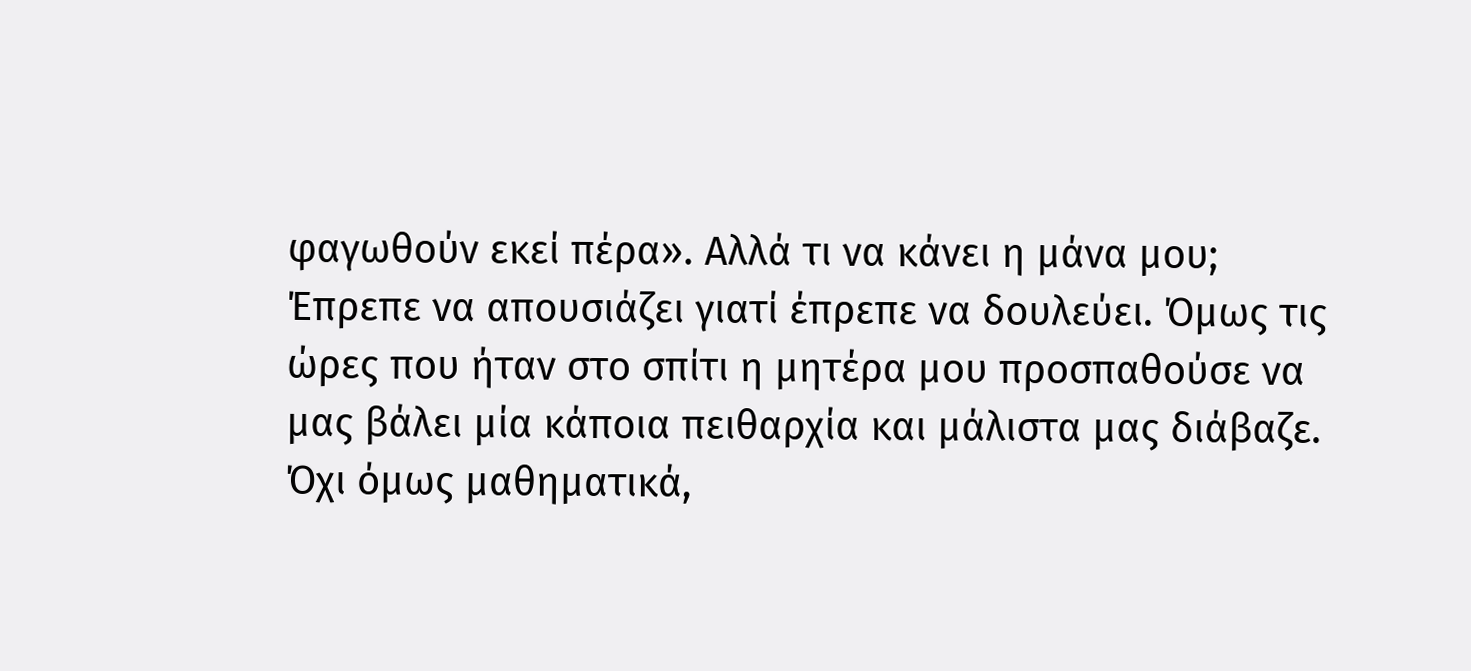φαγωθούν εκεί πέρα». Αλλά τι να κάνει η μάνα μου; Έπρεπε να απουσιάζει γιατί έπρεπε να δουλεύει. Όμως τις ώρες που ήταν στο σπίτι η μητέρα μου προσπαθούσε να μας βάλει μία κάποια πειθαρχία και μάλιστα μας διάβαζε. Όχι όμως μαθηματικά,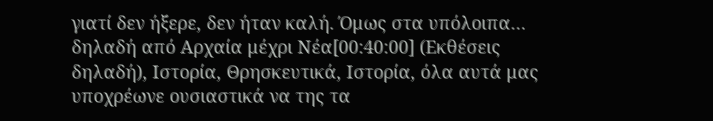γιατί δεν ήξερε, δεν ήταν καλή. Όμως στα υπόλοιπα… δηλαδή από Αρχαία μέχρι Νέα[00:40:00] (Εκθέσεις δηλαδή), Ιστορία, Θρησκευτικά, Ιστορία, όλα αυτά μας υποχρέωνε ουσιαστικά να της τα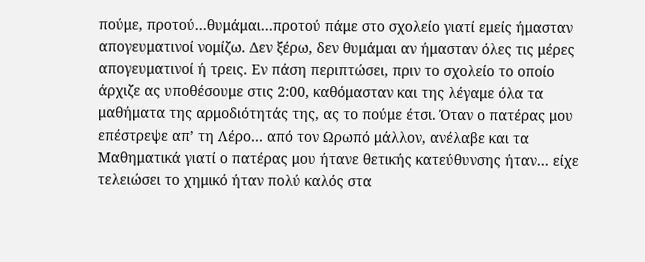πούμε, προτού…θυμάμαι…προτού πάμε στο σχολείο γιατί εμείς ήμασταν απογευματινοί νομίζω. Δεν ξέρω, δεν θυμάμαι αν ήμασταν όλες τις μέρες απογευματινοί ή τρεις. Εν πάση περιπτώσει, πριν το σχολείο το οποίο άρχιζε ας υποθέσουμε στις 2:00, καθόμασταν και της λέγαμε όλα τα μαθήματα της αρμοδιότητάς της, ας το πούμε έτσι. Όταν ο πατέρας μου επέστρεψε απ’ τη Λέρο… από τον Ωρωπό μάλλον, ανέλαβε και τα Μαθηματικά γιατί ο πατέρας μου ήτανε θετικής κατεύθυνσης ήταν… είχε τελειώσει το χημικό ήταν πολύ καλός στα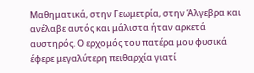Μαθηματικά, στην Γεωμετρία, στην Άλγεβρα και ανέλαβε αυτός και μάλιστα ήταν αρκετά αυστηρός. Ο ερχομός του πατέρα μου φυσικά έφερε μεγαλύτερη πειθαρχία γιατί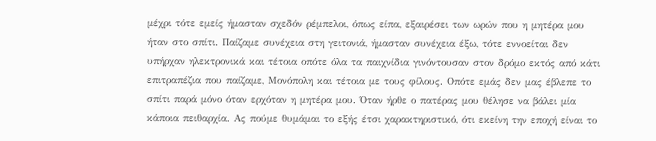μέχρι τότε εμείς ήμασταν σχεδόν ρέμπελοι, όπως είπα, εξαιρέσει των ωρών που η μητέρα μου ήταν στο σπίτι. Παίζαμε συνέχεια στη γειτονιά, ήμασταν συνέχεια έξω, τότε εννοείται δεν υπήρχαν ηλεκτρονικά και τέτοια οπότε όλα τα παιχνίδια γινόντουσαν στον δρόμο εκτός από κάτι επιτραπέζια που παίζαμε, Μονόπολη και τέτοια με τους φίλους. Οπότε εμάς δεν μας έβλεπε το σπίτι παρά μόνο όταν ερχόταν η μητέρα μου. Όταν ήρθε ο πατέρας μου θέλησε να βάλει μία κάποια πειθαρχία. Ας πούμε θυμάμαι το εξής έτσι χαρακτηριστικό, ότι εκείνη την εποχή είναι το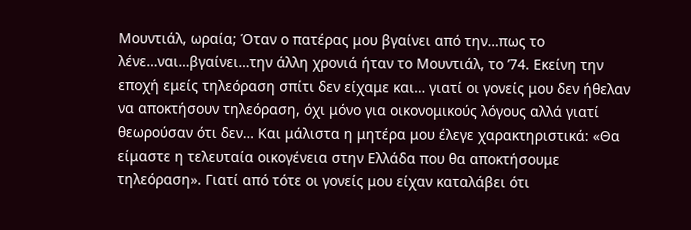Μουντιάλ, ωραία; Όταν ο πατέρας μου βγαίνει από την…πως το λένε…ναι…βγαίνει…την άλλη χρονιά ήταν το Μουντιάλ, το ’74. Εκείνη την εποχή εμείς τηλεόραση σπίτι δεν είχαμε και… γιατί οι γονείς μου δεν ήθελαν να αποκτήσουν τηλεόραση, όχι μόνο για οικονομικούς λόγους αλλά γιατί θεωρούσαν ότι δεν… Και μάλιστα η μητέρα μου έλεγε χαρακτηριστικά: «Θα είμαστε η τελευταία οικογένεια στην Ελλάδα που θα αποκτήσουμε τηλεόραση». Γιατί από τότε οι γονείς μου είχαν καταλάβει ότι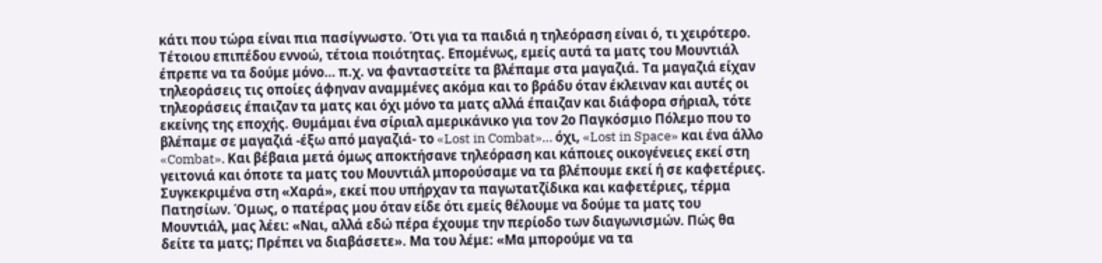κάτι που τώρα είναι πια πασίγνωστο. Ότι για τα παιδιά η τηλεόραση είναι ό, τι χειρότερο. Τέτοιου επιπέδου εννοώ, τέτοια ποιότητας. Επομένως, εμείς αυτά τα ματς του Μουντιάλ έπρεπε να τα δούμε μόνο… π.χ. να φανταστείτε τα βλέπαμε στα μαγαζιά. Τα μαγαζιά είχαν τηλεοράσεις τις οποίες άφηναν αναμμένες ακόμα και το βράδυ όταν έκλειναν και αυτές οι τηλεοράσεις έπαιζαν τα ματς και όχι μόνο τα ματς αλλά έπαιζαν και διάφορα σήριαλ, τότε εκείνης της εποχής. Θυμάμαι ένα σίριαλ αμερικάνικο για τον 2ο Παγκόσμιο Πόλεμο που το βλέπαμε σε μαγαζιά -έξω από μαγαζιά- το «Lost in Combat»… όχι, «Lost in Space» και ένα άλλο «Combat». Και βέβαια μετά όμως αποκτήσανε τηλεόραση και κάποιες οικογένειες εκεί στη γειτονιά και όποτε τα ματς του Μουντιάλ μπορούσαμε να τα βλέπουμε εκεί ή σε καφετέριες. Συγκεκριμένα στη «Χαρά», εκεί που υπήρχαν τα παγωτατζίδικα και καφετέριες, τέρμα Πατησίων. Όμως, ο πατέρας μου όταν είδε ότι εμείς θέλουμε να δούμε τα ματς του Μουντιάλ, μας λέει: «Ναι, αλλά εδώ πέρα έχουμε την περίοδο των διαγωνισμών. Πώς θα δείτε τα ματς; Πρέπει να διαβάσετε». Μα του λέμε: «Μα μπορούμε να τα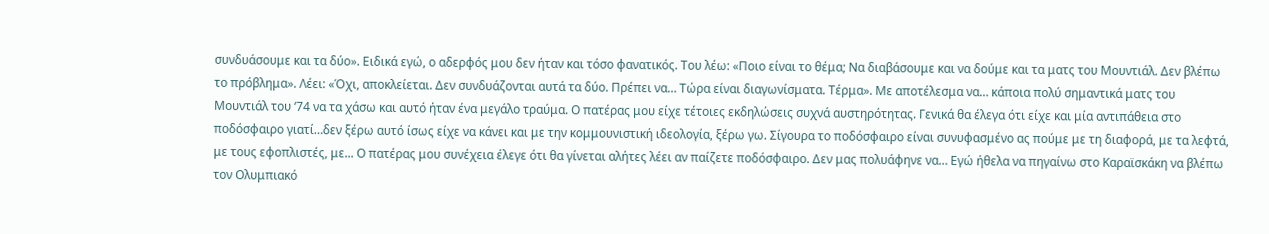συνδυάσουμε και τα δύο». Ειδικά εγώ, ο αδερφός μου δεν ήταν και τόσο φανατικός. Του λέω: «Ποιο είναι το θέμα; Να διαβάσουμε και να δούμε και τα ματς του Μουντιάλ. Δεν βλέπω το πρόβλημα». Λέει: «Όχι, αποκλείεται. Δεν συνδυάζονται αυτά τα δύο. Πρέπει να… Τώρα είναι διαγωνίσματα. Τέρμα». Με αποτέλεσμα να… κάποια πολύ σημαντικά ματς του Μουντιάλ του ‘74 να τα χάσω και αυτό ήταν ένα μεγάλο τραύμα. Ο πατέρας μου είχε τέτοιες εκδηλώσεις συχνά αυστηρότητας. Γενικά θα έλεγα ότι είχε και μία αντιπάθεια στο ποδόσφαιρο γιατί…δεν ξέρω αυτό ίσως είχε να κάνει και με την κομμουνιστική ιδεολογία, ξέρω γω. Σίγουρα το ποδόσφαιρο είναι συνυφασμένο ας πούμε με τη διαφορά, με τα λεφτά, με τους εφοπλιστές, με... Ο πατέρας μου συνέχεια έλεγε ότι θα γίνεται αλήτες λέει αν παίζετε ποδόσφαιρο. Δεν μας πολυάφηνε να… Εγώ ήθελα να πηγαίνω στο Καραϊσκάκη να βλέπω τον Ολυμπιακό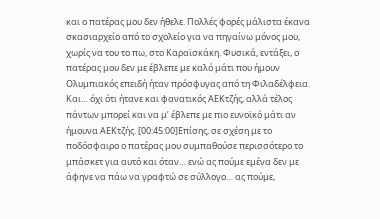και ο πατέρας μου δεν ήθελε. Πολλές φορές μάλιστα έκανα σκασιαρχείο από το σχολείο για να πηγαίνω μόνος μου, χωρίς να του το πω, στο Καραϊσκάκη. Φυσικά, εντάξει, ο πατέρας μου δεν με έβλεπε με καλό μάτι που ήμουν Ολυμπιακός επειδή ήταν πρόσφυγας από τη Φιλαδέλφεια. Και… όχι ότι ήτανε και φανατικός ΑΕΚτζής, αλλά τέλος πάντων μπορεί και να μ’ έβλεπε με πιο ευνοϊκό μάτι αν ήμουνα ΑΕΚτζής. [00:45:00]Επίσης, σε σχέση με το ποδόσφαιρο ο πατέρας μου συμπαθούσε περισσότερο το μπάσκετ για αυτό και όταν… ενώ ας πούμε εμένα δεν με άφηνε να πάω να γραφτώ σε σύλλογο… ας πούμε,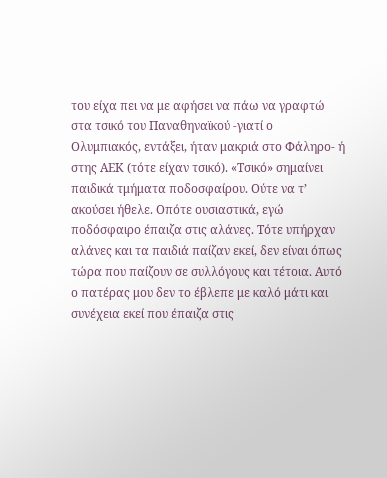του είχα πει να με αφήσει να πάω να γραφτώ στα τσικό του Παναθηναϊκού -γιατί ο Ολυμπιακός, εντάξει, ήταν μακριά στο Φάληρο- ή στης ΑΕΚ (τότε είχαν τσικό). «Τσικό» σημαίνει παιδικά τμήματα ποδοσφαίρου. Ούτε να τ’ ακούσει ήθελε. Οπότε ουσιαστικά, εγώ ποδόσφαιρο έπαιζα στις αλάνες. Τότε υπήρχαν αλάνες και τα παιδιά παίζαν εκεί, δεν είναι όπως τώρα που παίζουν σε συλλόγους και τέτοια. Αυτό ο πατέρας μου δεν το έβλεπε με καλό μάτι και συνέχεια εκεί που έπαιζα στις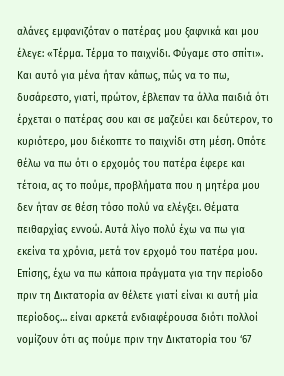αλάνες εμφανιζόταν ο πατέρας μου ξαφνικά και μου έλεγε: «Τέρμα. Τέρμα το παιχνίδι. Φύγαμε στο σπίτι». Και αυτό για μένα ήταν κάπως, πώς να το πω, δυσάρεστο, γιατί, πρώτον, έβλεπαν τα άλλα παιδιά ότι έρχεται ο πατέρας σου και σε μαζεύει και δεύτερον, το κυριότερο, μου διέκοπτε το παιχνίδι στη μέση. Οπότε θέλω να πω ότι ο ερχομός του πατέρα έφερε και τέτοια, ας το πούμε, προβλήματα που η μητέρα μου δεν ήταν σε θέση τόσο πολύ να ελέγξει. Θέματα πειθαρχίας εννοώ. Αυτά λίγο πολύ έχω να πω για εκείνα τα χρόνια, μετά τον ερχομό του πατέρα μου.
Επίσης, έχω να πω κάποια πράγματα για την περίοδο πριν τη Δικτατορία αν θέλετε γιατί είναι κι αυτή μία περίοδος… είναι αρκετά ενδιαφέρουσα διότι πολλοί νομίζουν ότι ας πούμε πριν την Δικτατορία του ‘67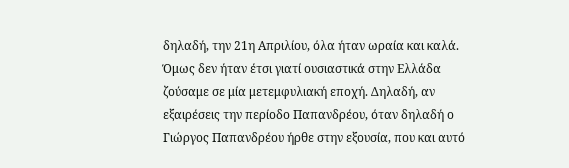δηλαδή, την 21η Απριλίου, όλα ήταν ωραία και καλά. Όμως δεν ήταν έτσι γιατί ουσιαστικά στην Ελλάδα ζούσαμε σε μία μετεμφυλιακή εποχή. Δηλαδή, αν εξαιρέσεις την περίοδο Παπανδρέου, όταν δηλαδή ο Γιώργος Παπανδρέου ήρθε στην εξουσία, που και αυτό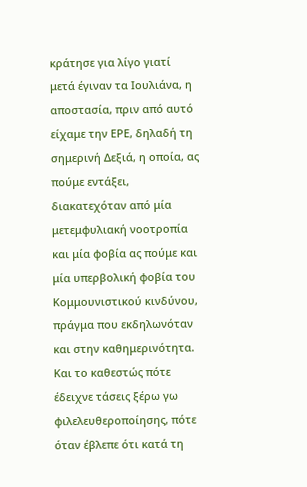κράτησε για λίγο γιατί μετά έγιναν τα Ιουλιάνα, η αποστασία, πριν από αυτό είχαμε την ΕΡΕ, δηλαδή τη σημερινή Δεξιά, η οποία, ας πούμε εντάξει, διακατεχόταν από μία μετεμφυλιακή νοοτροπία και μία φοβία ας πούμε και μία υπερβολική φοβία του Κομμουνιστικού κινδύνου, πράγμα που εκδηλωνόταν και στην καθημερινότητα. Και το καθεστώς πότε έδειχνε τάσεις ξέρω γω φιλελευθεροποίησης, πότε όταν έβλεπε ότι κατά τη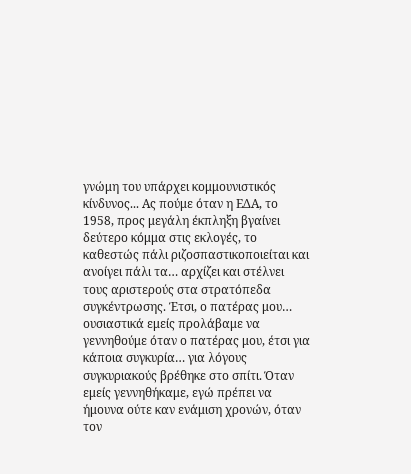γνώμη του υπάρχει κομμουνιστικός κίνδυνος... Ας πούμε όταν η ΕΔΑ, το 1958, προς μεγάλη έκπληξη βγαίνει δεύτερο κόμμα στις εκλογές, το καθεστώς πάλι ριζοσπαστικοποιείται και ανοίγει πάλι τα… αρχίζει και στέλνει τους αριστερούς στα στρατόπεδα συγκέντρωσης. Έτσι, ο πατέρας μου… ουσιαστικά εμείς προλάβαμε να γεννηθούμε όταν ο πατέρας μου, έτσι για κάποια συγκυρία… για λόγους συγκυριακούς βρέθηκε στο σπίτι. Όταν εμείς γεννηθήκαμε, εγώ πρέπει να ήμουνα ούτε καν ενάμιση χρονών, όταν τον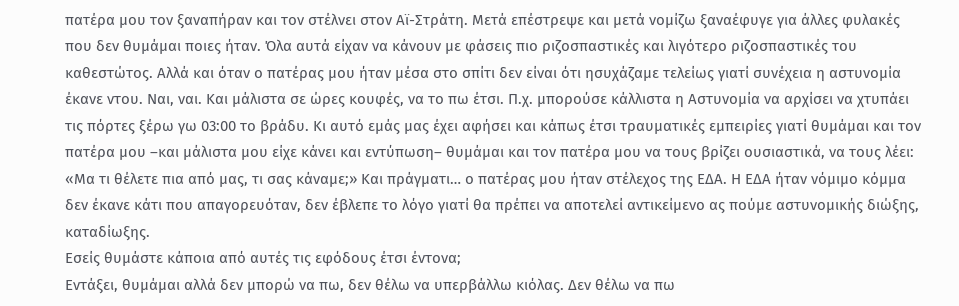πατέρα μου τον ξαναπήραν και τον στέλνει στον Αϊ-Στράτη. Μετά επέστρεψε και μετά νομίζω ξαναέφυγε για άλλες φυλακές που δεν θυμάμαι ποιες ήταν. Όλα αυτά είχαν να κάνουν με φάσεις πιο ριζοσπαστικές και λιγότερο ριζοσπαστικές του καθεστώτος. Αλλά και όταν ο πατέρας μου ήταν μέσα στο σπίτι δεν είναι ότι ησυχάζαμε τελείως γιατί συνέχεια η αστυνομία έκανε ντου. Ναι, ναι. Και μάλιστα σε ώρες κουφές, να το πω έτσι. Π.χ. μπορούσε κάλλιστα η Αστυνομία να αρχίσει να χτυπάει τις πόρτες ξέρω γω 03:00 το βράδυ. Κι αυτό εμάς μας έχει αφήσει και κάπως έτσι τραυματικές εμπειρίες γιατί θυμάμαι και τον πατέρα μου –και μάλιστα μου είχε κάνει και εντύπωση– θυμάμαι και τον πατέρα μου να τους βρίζει ουσιαστικά, να τους λέει: «Μα τι θέλετε πια από μας, τι σας κάναμε;» Και πράγματι… ο πατέρας μου ήταν στέλεχος της ΕΔΑ. Η ΕΔΑ ήταν νόμιμο κόμμα δεν έκανε κάτι που απαγορευόταν, δεν έβλεπε το λόγο γιατί θα πρέπει να αποτελεί αντικείμενο ας πούμε αστυνομικής διώξης, καταδίωξης.
Εσείς θυμάστε κάποια από αυτές τις εφόδους έτσι έντονα;
Εντάξει, θυμάμαι αλλά δεν μπορώ να πω, δεν θέλω να υπερβάλλω κιόλας. Δεν θέλω να πω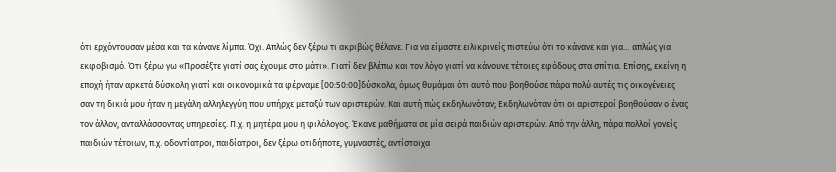ότι ερχόντουσαν μέσα και τα κάνανε λίμπα. Όχι. Απλώς δεν ξέρω τι ακριβώς θέλανε. Για να είμαστε ειλικρινείς πιστεύω ότι το κάνανε και για… απλώς για εκφοβισμό. Ότι ξέρω γω «Προσέξτε γιατί σας έχουμε στο μάτι». Γιατί δεν βλέπω και τον λόγο γιατί να κάνουνε τέτοιες εφόδους στα σπίτια. Επίσης, εκείνη η εποχή ήταν αρκετά δύσκολη γιατί και οικονομικά τα φέρναμε [00:50:00]δύσκολα, όμως θυμάμαι ότι αυτό που βοηθούσε πάρα πολύ αυτές τις οικογένειες σαν τη δικιά μου ήταν η μεγάλη αλληλεγγύη που υπήρχε μεταξύ των αριστερών. Και αυτή πώς εκδηλωνόταν; Εκδηλωνόταν ότι οι αριστεροί βοηθούσαν ο ένας τον άλλον, ανταλλάσσοντας υπηρεσίες. Π.χ. η μητέρα μου η φιλόλογος. Έκανε μαθήματα σε μία σειρά παιδιών αριστερών. Από την άλλη, πάρα πολλοί γονείς παιδιών τέτοιων, π.χ. οδοντίατροι, παιδίατροι, δεν ξέρω οτιδήποτε, γυμναστές, αντίστοιχα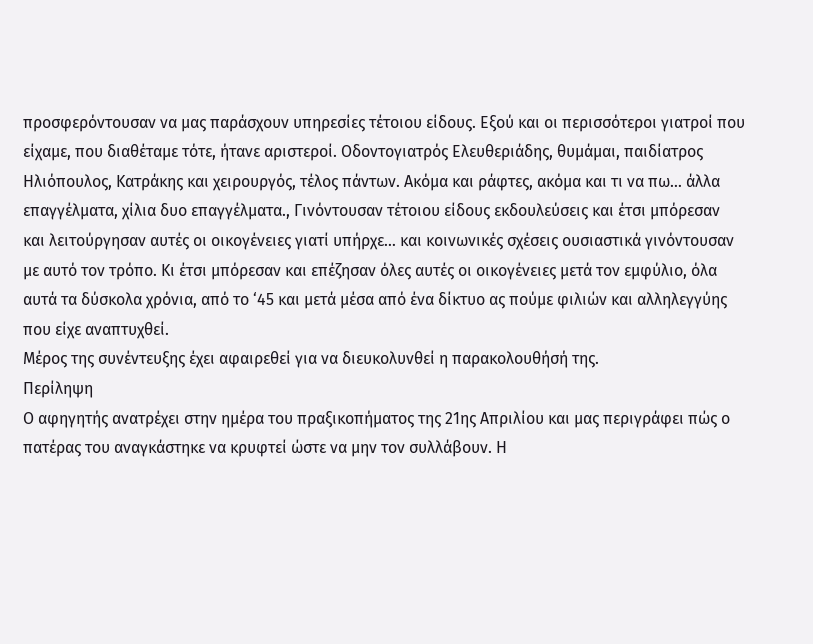προσφερόντουσαν να μας παράσχουν υπηρεσίες τέτοιου είδους. Εξού και οι περισσότεροι γιατροί που είχαμε, που διαθέταμε τότε, ήτανε αριστεροί. Οδοντογιατρός Ελευθεριάδης, θυμάμαι, παιδίατρος Ηλιόπουλος, Κατράκης και χειρουργός, τέλος πάντων. Ακόμα και ράφτες, ακόμα και τι να πω… άλλα επαγγέλματα, χίλια δυο επαγγέλματα., Γινόντουσαν τέτοιου είδους εκδουλεύσεις και έτσι μπόρεσαν και λειτούργησαν αυτές οι οικογένειες γιατί υπήρχε… και κοινωνικές σχέσεις ουσιαστικά γινόντουσαν με αυτό τον τρόπο. Κι έτσι μπόρεσαν και επέζησαν όλες αυτές οι οικογένειες μετά τον εμφύλιο, όλα αυτά τα δύσκολα χρόνια, από το ‘45 και μετά μέσα από ένα δίκτυο ας πούμε φιλιών και αλληλεγγύης που είχε αναπτυχθεί.
Μέρος της συνέντευξης έχει αφαιρεθεί για να διευκολυνθεί η παρακολουθήσή της.
Περίληψη
Ο αφηγητής ανατρέχει στην ημέρα του πραξικοπήματος της 21ης Απριλίου και μας περιγράφει πώς ο πατέρας του αναγκάστηκε να κρυφτεί ώστε να μην τον συλλάβουν. Η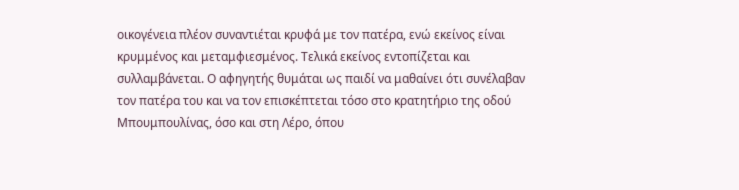οικογένεια πλέον συναντιέται κρυφά με τον πατέρα, ενώ εκείνος είναι κρυμμένος και μεταμφιεσμένος. Τελικά εκείνος εντοπίζεται και συλλαμβάνεται. Ο αφηγητής θυμάται ως παιδί να μαθαίνει ότι συνέλαβαν τον πατέρα του και να τον επισκέπτεται τόσο στο κρατητήριο της οδού Μπουμπουλίνας, όσο και στη Λέρο, όπου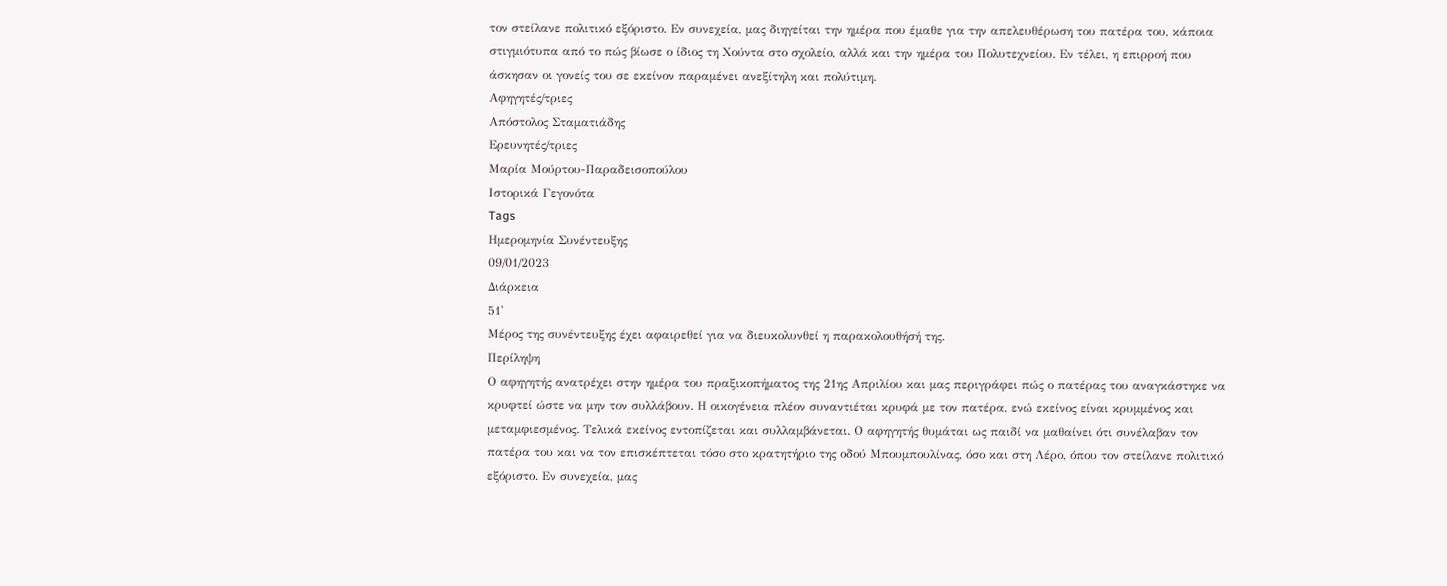τον στείλανε πολιτικό εξόριστο. Εν συνεχεία, μας διηγείται την ημέρα που έμαθε για την απελευθέρωση του πατέρα του, κάποια στιγμιότυπα από το πώς βίωσε ο ίδιος τη Χούντα στο σχολείο, αλλά και την ημέρα του Πολυτεχνείου. Εν τέλει, η επιρροή που άσκησαν οι γονείς του σε εκείνον παραμένει ανεξίτηλη και πολύτιμη.
Αφηγητές/τριες
Απόστολος Σταματιάδης
Ερευνητές/τριες
Μαρία Μούρτου-Παραδεισοπούλου
Ιστορικά Γεγονότα
Tags
Ημερομηνία Συνέντευξης
09/01/2023
Διάρκεια
51'
Μέρος της συνέντευξης έχει αφαιρεθεί για να διευκολυνθεί η παρακολουθήσή της.
Περίληψη
Ο αφηγητής ανατρέχει στην ημέρα του πραξικοπήματος της 21ης Απριλίου και μας περιγράφει πώς ο πατέρας του αναγκάστηκε να κρυφτεί ώστε να μην τον συλλάβουν. Η οικογένεια πλέον συναντιέται κρυφά με τον πατέρα, ενώ εκείνος είναι κρυμμένος και μεταμφιεσμένος. Τελικά εκείνος εντοπίζεται και συλλαμβάνεται. Ο αφηγητής θυμάται ως παιδί να μαθαίνει ότι συνέλαβαν τον πατέρα του και να τον επισκέπτεται τόσο στο κρατητήριο της οδού Μπουμπουλίνας, όσο και στη Λέρο, όπου τον στείλανε πολιτικό εξόριστο. Εν συνεχεία, μας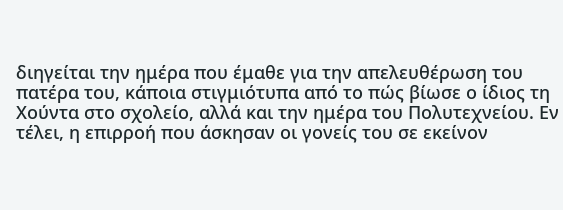διηγείται την ημέρα που έμαθε για την απελευθέρωση του πατέρα του, κάποια στιγμιότυπα από το πώς βίωσε ο ίδιος τη Χούντα στο σχολείο, αλλά και την ημέρα του Πολυτεχνείου. Εν τέλει, η επιρροή που άσκησαν οι γονείς του σε εκείνον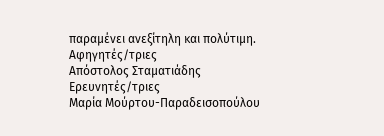παραμένει ανεξίτηλη και πολύτιμη.
Αφηγητές/τριες
Απόστολος Σταματιάδης
Ερευνητές/τριες
Μαρία Μούρτου-Παραδεισοπούλου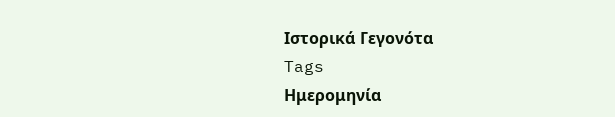Ιστορικά Γεγονότα
Tags
Ημερομηνία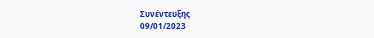Συνέντευξης
09/01/2023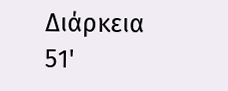Διάρκεια
51'